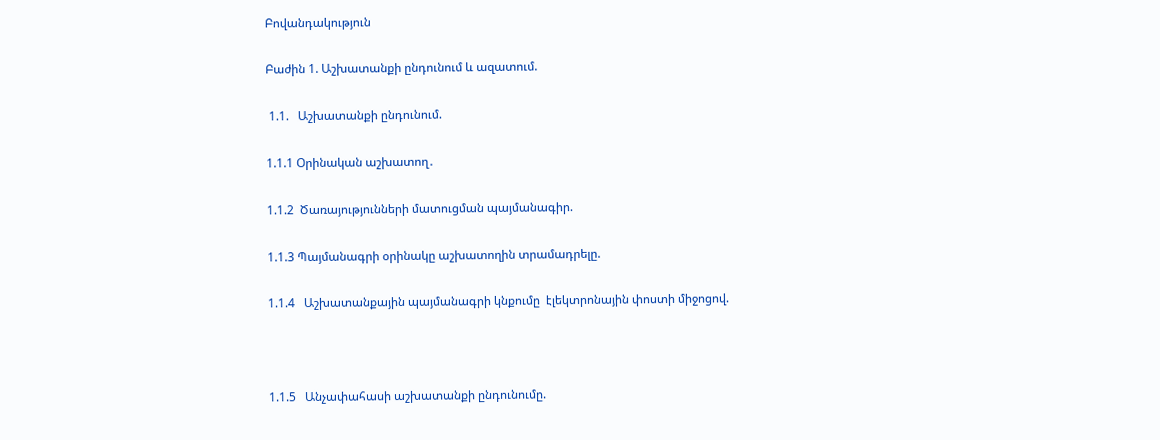Բովանդակություն

Բաժին 1. Աշխատանքի ընդունում և ազատում.

 1.1.   Աշխատանքի ընդունում.

1.1.1 Օրինական աշխատող․

1.1.2  Ծառայությունների մատուցման պայմանագիր.

1.1.3 Պայմանագրի օրինակը աշխատողին տրամադրելը.

1.1.4   Աշխատանքային պայմանագրի կնքումը  էլեկտրոնային փոստի միջոցով.



1.1.5   Անչափահասի աշխատանքի ընդունումը.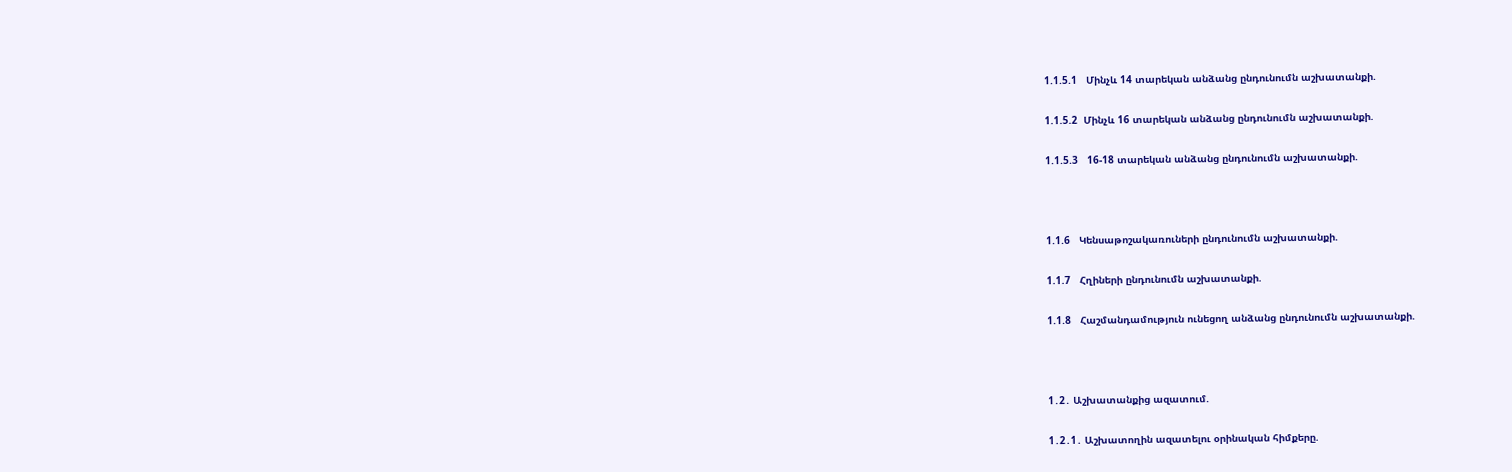1.1.5.1   Մինչև 14 տարեկան անձանց ընդունումն աշխատանքի.

1.1.5.2  Մինչև 16 տարեկան անձանց ընդունումն աշխատանքի.

1.1.5.3   16-18 տարեկան անձանց ընդունումն աշխատանքի.



1.1.6   Կենսաթոշակառուների ընդունումն աշխատանքի.

1.1.7   Հղիների ընդունումն աշխատանքի.

1.1.8   Հաշմանդամություն ունեցող անձանց ընդունումն աշխատանքի.



1․2․ Աշխատանքից ազատում.

1․2․1․ Աշխատողին ազատելու օրինական հիմքերը.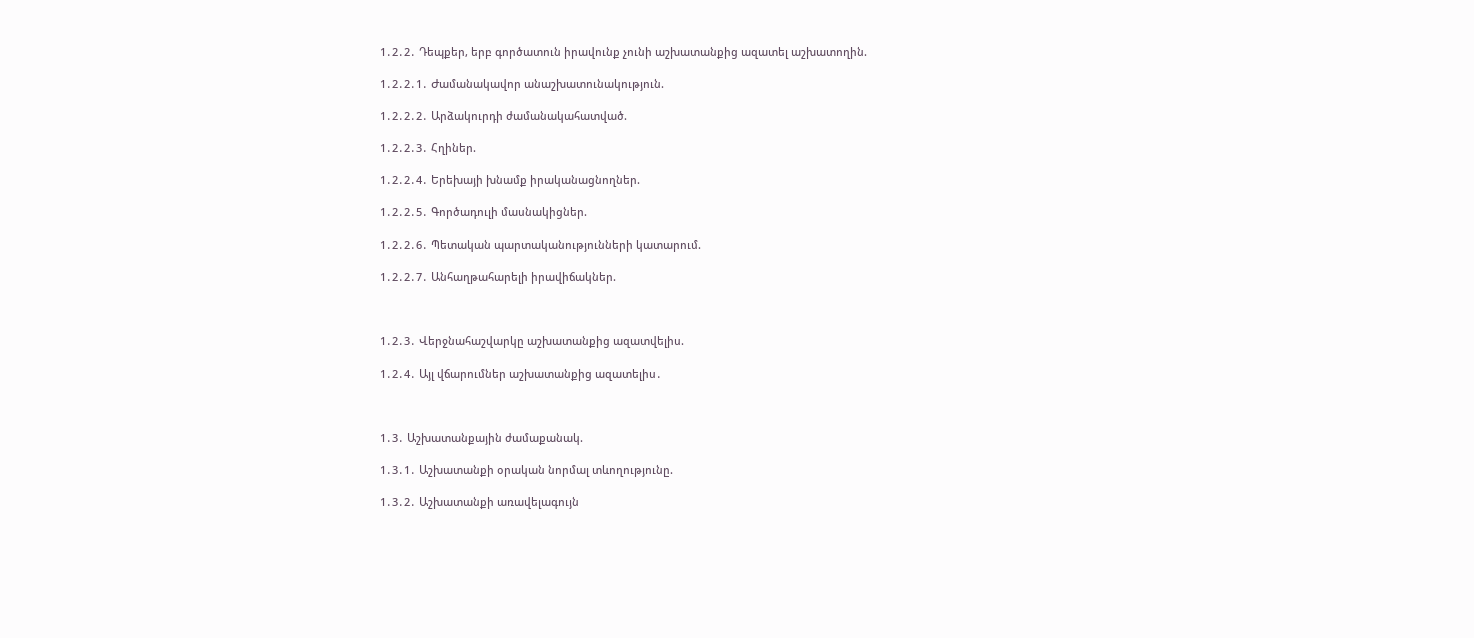1․2․2․ Դեպքեր, երբ գործատուն իրավունք չունի աշխատանքից ազատել աշխատողին.

1․2․2․1․ Ժամանակավոր անաշխատունակություն.

1․2․2․2․ Արձակուրդի ժամանակահատված.

1․2․2․3․ Հղիներ.

1․2․2․4․ Երեխայի խնամք իրականացնողներ.

1․2․2․5․ Գործադուլի մասնակիցներ.

1․2․2․6․ Պետական պարտականությունների կատարում.

1․2․2․7․ Անհաղթահարելի իրավիճակներ.



1․2․3․ Վերջնահաշվարկը աշխատանքից ազատվելիս.

1․2․4․ Այլ վճարումներ աշխատանքից ազատելիս․



1․3․ Աշխատանքային ժամաքանակ.

1․3․1․ Աշխատանքի օրական նորմալ տևողությունը.

1․3․2․ Աշխատանքի առավելագույն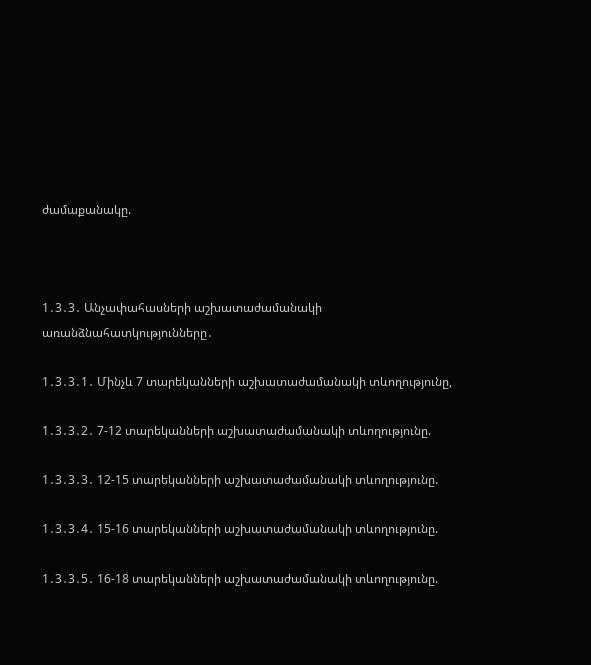ժամաքանակը.



1․3․3․ Անչափահասների աշխատաժամանակի առանձնահատկությունները․

1․3․3․1․ Մինչև 7 տարեկանների աշխատաժամանակի տևողությունը,

1․3․3․2․ 7-12 տարեկանների աշխատաժամանակի տևողությունը.

1․3․3․3․ 12-15 տարեկանների աշխատաժամանակի տևողությունը.

1․3․3․4․ 15-16 տարեկանների աշխատաժամանակի տևողությունը.

1․3․3․5․ 16-18 տարեկանների աշխատաժամանակի տևողությունը.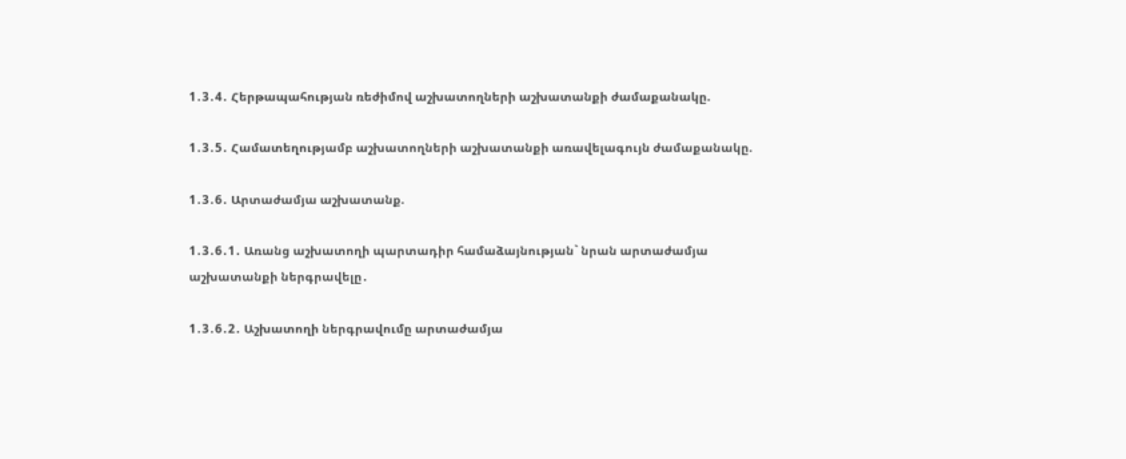1․3․4․ Հերթապահության ռեժիմով աշխատողների աշխատանքի ժամաքանակը.

1․3․5․ Համատեղությամբ աշխատողների աշխատանքի առավելագույն ժամաքանակը.

1․3․6․ Արտաժամյա աշխատանք.

1․3․6․1․ Առանց աշխատողի պարտադիր համաձայնության` նրան արտաժամյա աշխատանքի ներգրավելը․

1․3․6․2․ Աշխատողի ներգրավումը արտաժամյա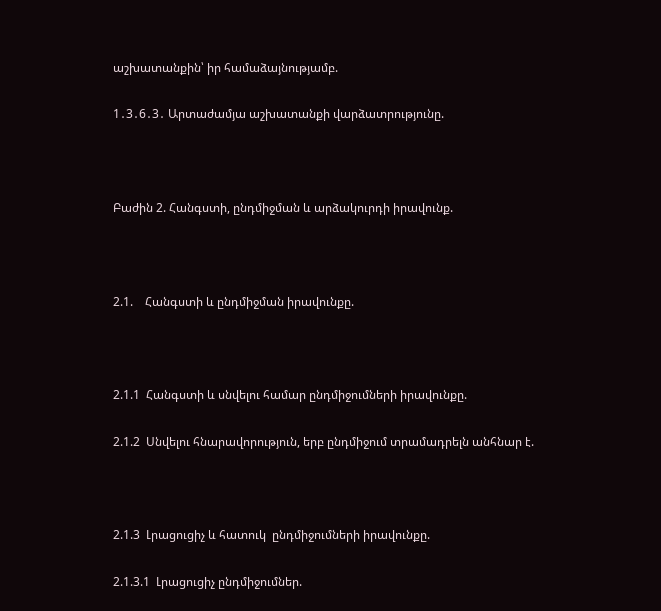աշխատանքին՝ իր համաձայնությամբ.

1․3․6․3․ Արտաժամյա աշխատանքի վարձատրությունը.



Բաժին 2. Հանգստի, ընդմիջման և արձակուրդի իրավունք.



2.1.    Հանգստի և ընդմիջման իրավունքը.



2.1.1  Հանգստի և սնվելու համար ընդմիջումների իրավունքը.

2.1.2  Սնվելու հնարավորություն, երբ ընդմիջում տրամադրելն անհնար է.



2.1.3  Լրացուցիչ և հատուկ  ընդմիջումների իրավունքը.

2.1.3.1  Լրացուցիչ ընդմիջումներ.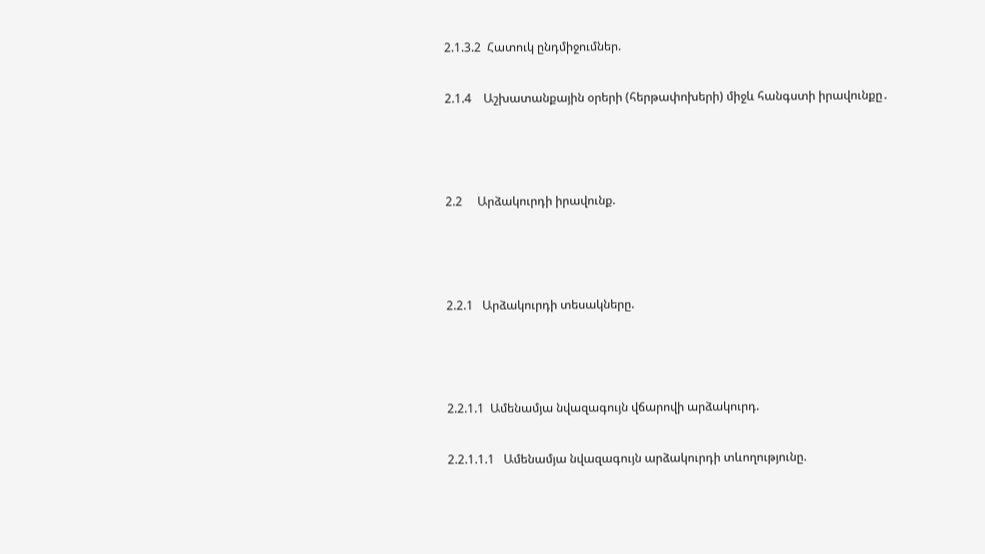2.1.3.2  Հատուկ ընդմիջումներ.

2.1.4    Աշխատանքային օրերի (հերթափոխերի) միջև հանգստի իրավունքը․



2.2     Արձակուրդի իրավունք.



2.2.1   Արձակուրդի տեսակները.



2.2.1.1  Ամենամյա նվազագույն վճարովի արձակուրդ.

2.2.1.1.1   Ամենամյա նվազագույն արձակուրդի տևողությունը.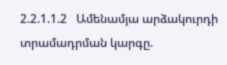2.2.1.1.2   Ամենամյա արձակուրդի տրամադրման կարգը.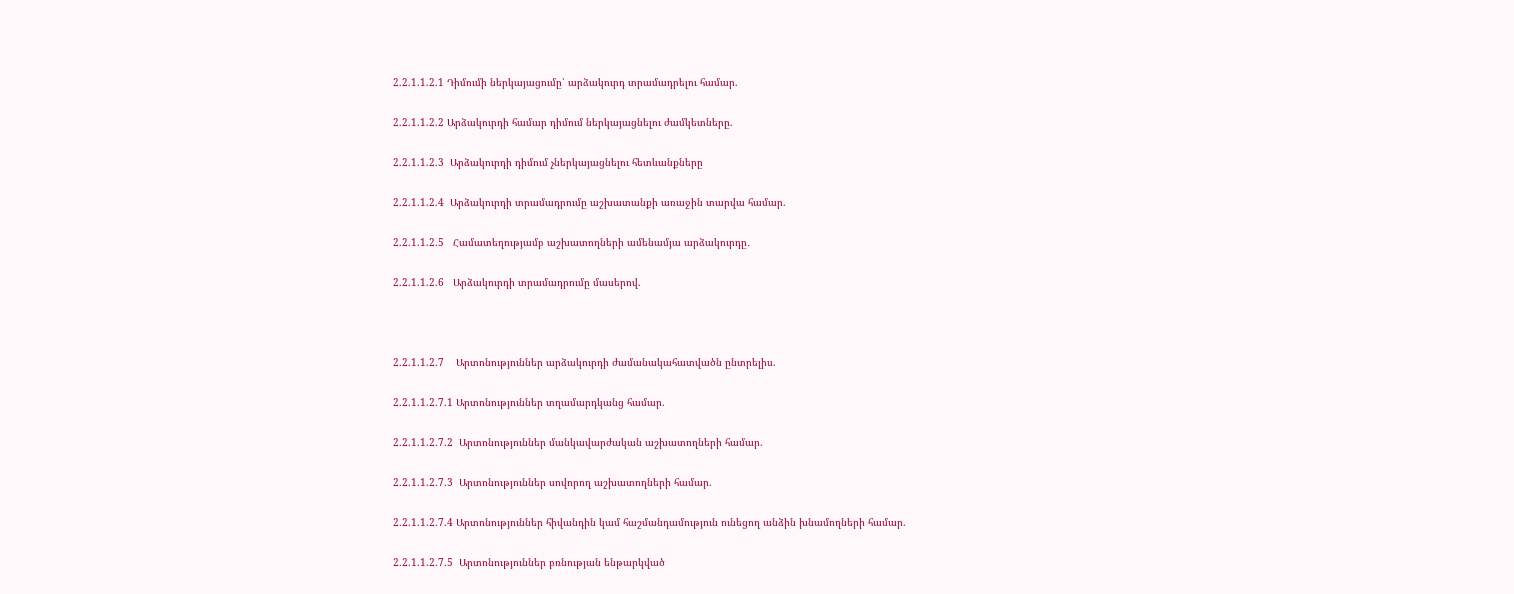2.2.1.1.2.1 Դիմումի ներկայացումը՝ արձակուրդ տրամադրելու համար.

2.2.1.1.2.2 Արձակուրդի համար դիմում ներկայացնելու ժամկետները.

2.2.1.1.2.3  Արձակուրդի դիմում չներկայացնելու հետևանքները

2.2.1.1.2.4  Արձակուրդի տրամադրումը աշխատանքի առաջին տարվա համար.

2.2.1.1.2.5   Համատեղությամբ աշխատողների ամենամյա արձակուրդը․

2.2.1.1.2.6   Արձակուրդի տրամադրումը մասերով.



2.2.1.1.2.7    Արտոնություններ արձակուրդի ժամանակահատվածն ընտրելիս.

2.2.1.1.2.7.1 Արտոնություններ տղամարդկանց համար.

2.2.1.1.2.7.2  Արտոնություններ մանկավարժական աշխատողների համար.

2.2.1.1.2.7.3  Արտոնություններ սովորող աշխատողների համար.

2.2.1.1.2.7.4 Արտոնություններ հիվանդին կամ հաշմանդամություն ունեցող անձին խնամողների համար.

2.2.1.1.2.7.5  Արտոնություններ բռնության ենթարկված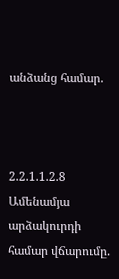անձանց համար.



2.2.1.1.2.8   Ամենամյա արձակուրդի համար վճարումը.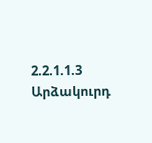2.2.1.1.3    Արձակուրդ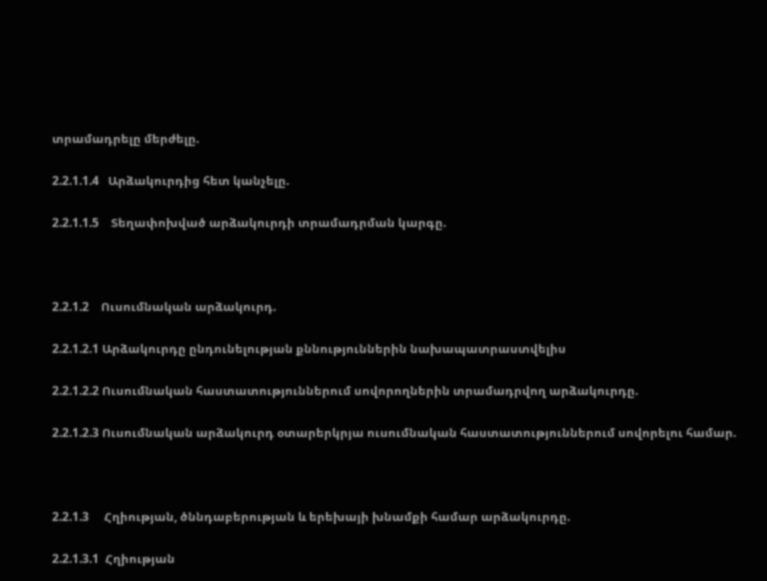տրամադրելը մերժելը.

2.2.1.1.4   Արձակուրդից հետ կանչելը.

2.2.1.1.5    Տեղափոխված արձակուրդի տրամադրման կարգը.



2.2.1.2    Ուսումնական արձակուրդ.

2.2.1.2.1 Արձակուրդը ընդունելության քննություններին նախապատրաստվելիս

2.2.1.2.2 Ուսումնական հաստատություններում սովորողներին տրամադրվող արձակուրդը.

2.2.1.2.3 Ուսումնական արձակուրդ օտարերկրյա ուսումնական հաստատություններում սովորելու համար.



2.2.1.3     Հղիության, ծննդաբերության և երեխայի խնամքի համար արձակուրդը.

2.2.1.3.1  Հղիության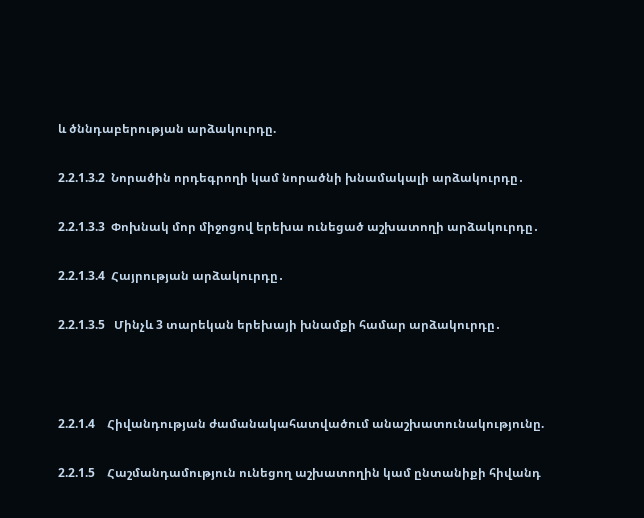և ծննդաբերության արձակուրդը.

2.2.1.3.2  Նորածին որդեգրողի կամ նորածնի խնամակալի արձակուրդը․

2.2.1.3.3  Փոխնակ մոր միջոցով երեխա ունեցած աշխատողի արձակուրդը․

2.2.1.3.4  Հայրության արձակուրդը․

2.2.1.3.5   Մինչև 3 տարեկան երեխայի խնամքի համար արձակուրդը․



2.2.1.4    Հիվանդության ժամանակահատվածում անաշխատունակությունը.

2.2.1.5    Հաշմանդամություն ունեցող աշխատողին կամ ընտանիքի հիվանդ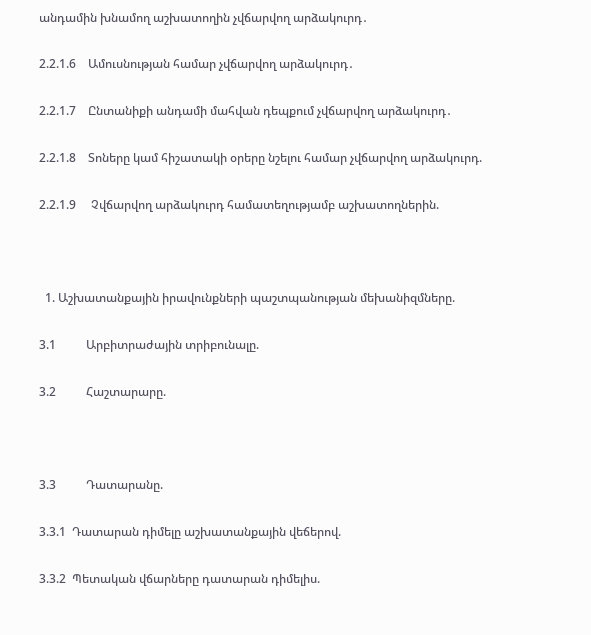անդամին խնամող աշխատողին չվճարվող արձակուրդ․

2.2.1.6    Ամուսնության համար չվճարվող արձակուրդ․

2.2.1.7    Ընտանիքի անդամի մահվան դեպքում չվճարվող արձակուրդ․

2.2.1.8    Տոները կամ հիշատակի օրերը նշելու համար չվճարվող արձակուրդ.

2.2.1.9     Չվճարվող արձակուրդ համատեղությամբ աշխատողներին.



  1. Աշխատանքային իրավունքների պաշտպանության մեխանիզմները.

3.1          Արբիտրաժային տրիբունալը.

3.2          Հաշտարարը.



3.3          Դատարանը.

3.3.1  Դատարան դիմելը աշխատանքային վեճերով.

3.3.2  Պետական վճարները դատարան դիմելիս.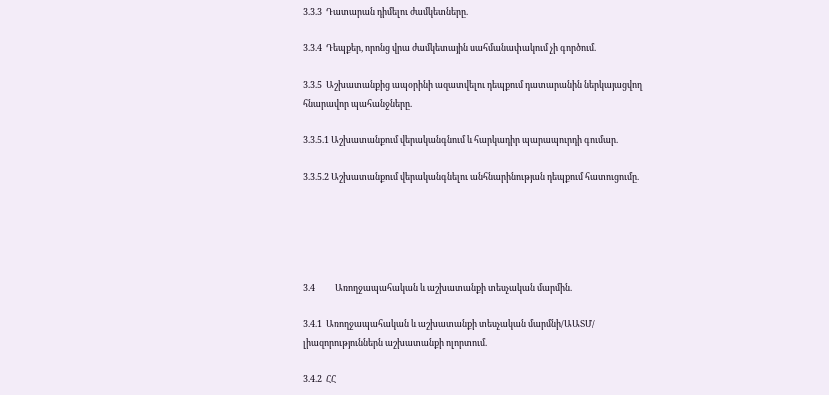3.3.3  Դատարան դիմելու ժամկետները.

3.3.4  Դեպքեր, որոնց վրա ժամկետային սահմանափակում չի գործում.

3.3.5  Աշխատանքից ապօրինի ազատվելու դեպքում դատարանին ներկայացվող հնարավոր պահանջները.

3.3.5.1 Աշխատանքում վերականգնում և հարկադիր պարապուրդի գումար.

3.3.5.2 Աշխատանքում վերականգնելու անհնարինության դեպքում հատուցումը.





3.4          Առողջապահական և աշխատանքի տեսչական մարմին.

3.4.1  Առողջապահական և աշխատանքի տեսչական մարմնի/ԱԱՏՄ/ լիազորություններն աշխատանքի ոլորտում.

3.4.2  ՀՀ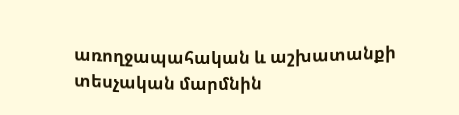առողջապահական և աշխատանքի տեսչական մարմնին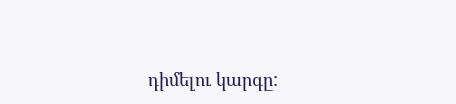դիմելու կարգը: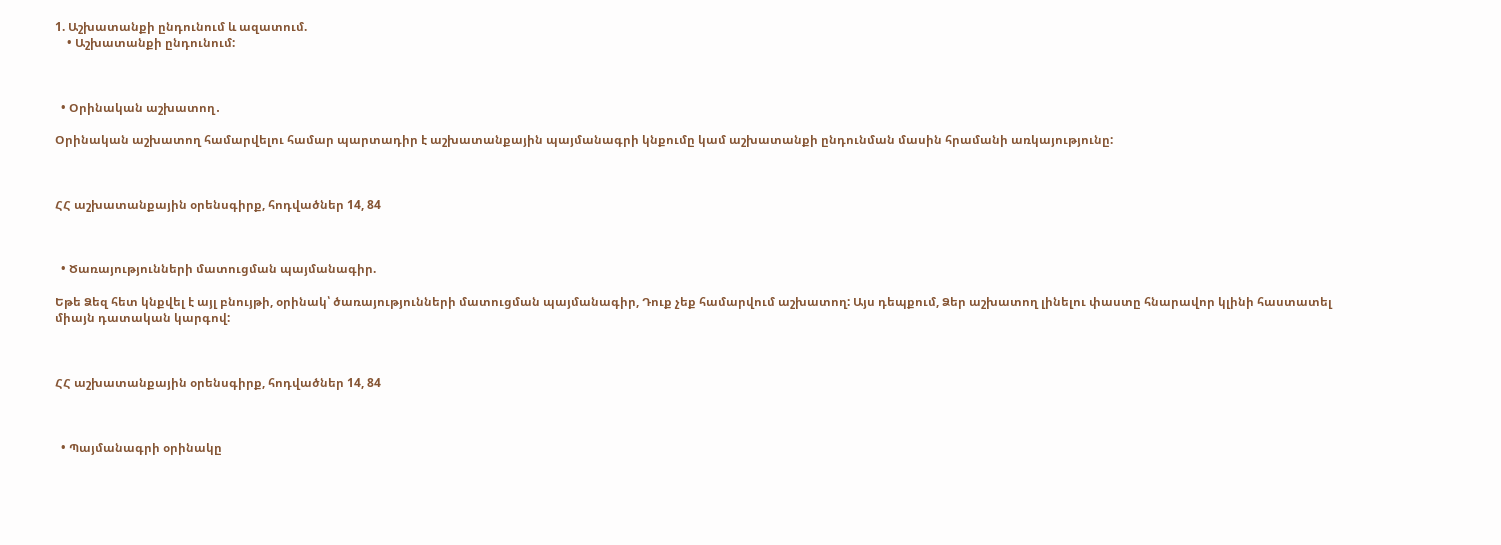1. Աշխատանքի ընդունում և ազատում.
    • Աշխատանքի ընդունում:



  • Օրինական աշխատող․

Օրինական աշխատող համարվելու համար պարտադիր է աշխատանքային պայմանագրի կնքումը կամ աշխատանքի ընդունման մասին հրամանի առկայությունը:



ՀՀ աշխատանքային օրենսգիրք, հոդվածներ 14, 84



  • Ծառայությունների մատուցման պայմանագիր.

Եթե Ձեզ հետ կնքվել է այլ բնույթի, օրինակ՝ ծառայությունների մատուցման պայմանագիր, Դուք չեք համարվում աշխատող: Այս դեպքում, Ձեր աշխատող լինելու փաստը հնարավոր կլինի հաստատել միայն դատական կարգով:



ՀՀ աշխատանքային օրենսգիրք, հոդվածներ 14, 84



  • Պայմանագրի օրինակը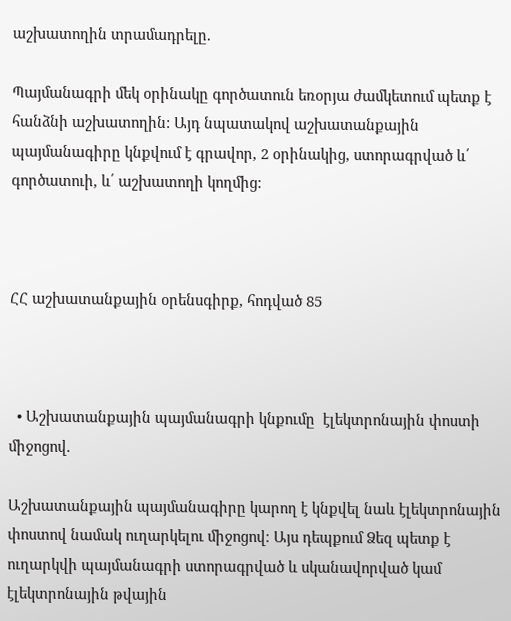աշխատողին տրամադրելը.

Պայմանագրի մեկ օրինակը գործատուն եռօրյա ժամկետում պետք է հանձնի աշխատողին: Այդ նպատակով աշխատանքային պայմանագիրը կնքվում է գրավոր, 2 օրինակից, ստորագրված և՛ գործատուի, և՛ աշխատողի կողմից:



ՀՀ աշխատանքային օրենսգիրք, հոդված 85



  • Աշխատանքային պայմանագրի կնքումը  էլեկտրոնային փոստի միջոցով.

Աշխատանքային պայմանագիրը կարող է կնքվել նաև էլեկտրոնային փոստով նամակ ուղարկելու միջոցով։ Այս դեպքում Ձեզ պետք է ուղարկվի պայմանագրի ստորագրված և սկանավորված կամ էլեկտրոնային թվային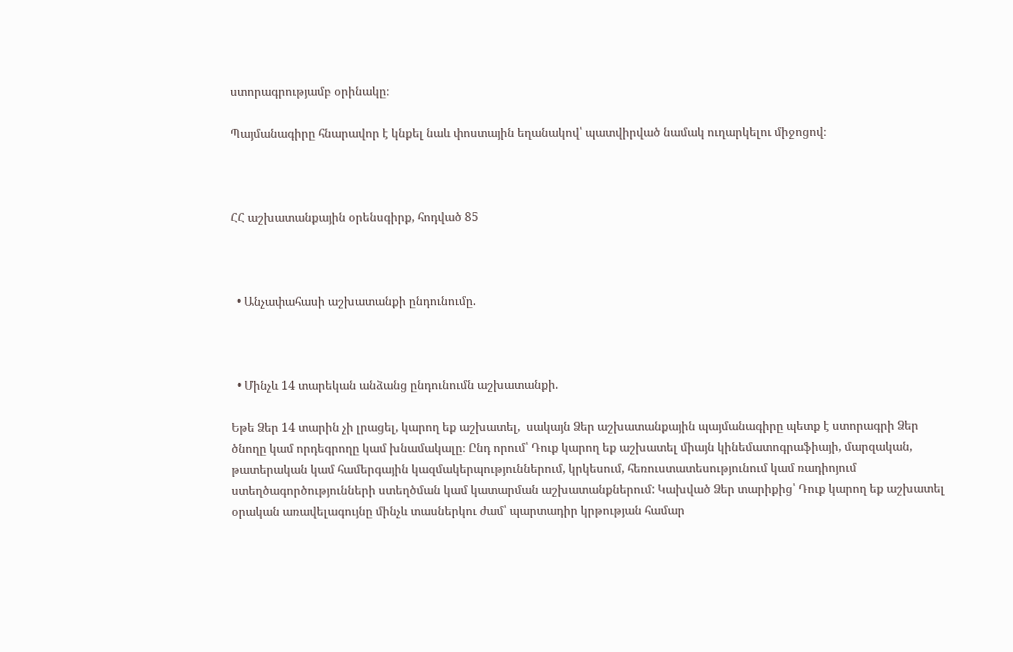ստորագրությամբ օրինակը։

Պայմանագիրը հնարավոր է կնքել նաև փոստային եղանակով՝ պատվիրված նամակ ուղարկելու միջոցով։



ՀՀ աշխատանքային օրենսգիրք, հոդված 85



  • Անչափահասի աշխատանքի ընդունումը.



  • Մինչև 14 տարեկան անձանց ընդունումն աշխատանքի.

Եթե Ձեր 14 տարին չի լրացել, կարող եք աշխատել,  սակայն Ձեր աշխատանքային պայմանագիրը պետք է ստորագրի Ձեր ծնողը կամ որդեգրողը կամ խնամակալը։ Ընդ որում՝ Դուք կարող եք աշխատել միայն կինեմատոգրաֆիայի, մարզական, թատերական կամ համերգային կազմակերպություններում, կրկեսում, հեռուստատեսությունում կամ ռադիոյում ստեղծագործությունների ստեղծման կամ կատարման աշխատանքներում: Կախված Ձեր տարիքից՝ Դուք կարող եք աշխատել օրական առավելագույնը մինչև տասներկու ժամ՝ պարտադիր կրթության համար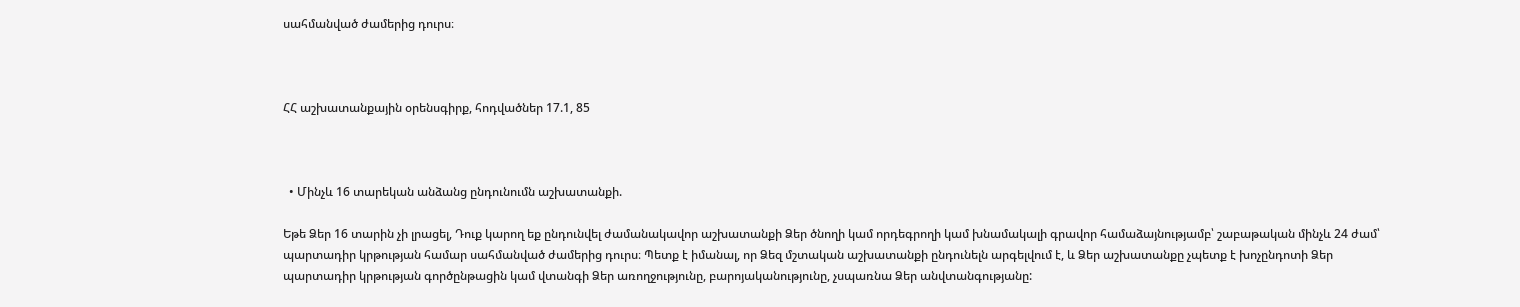սահմանված ժամերից դուրս։



ՀՀ աշխատանքային օրենսգիրք, հոդվածներ 17.1, 85



  • Մինչև 16 տարեկան անձանց ընդունումն աշխատանքի.

Եթե Ձեր 16 տարին չի լրացել, Դուք կարող եք ընդունվել ժամանակավոր աշխատանքի Ձեր ծնողի կամ որդեգրողի կամ խնամակալի գրավոր համաձայնությամբ՝ շաբաթական մինչև 24 ժամ՝ պարտադիր կրթության համար սահմանված ժամերից դուրս։ Պետք է իմանալ, որ Ձեզ մշտական աշխատանքի ընդունելն արգելվում է, և Ձեր աշխատանքը չպետք է խոչընդոտի Ձեր պարտադիր կրթության գործընթացին կամ վտանգի Ձեր առողջությունը, բարոյականությունը, չսպառնա Ձեր անվտանգությանը: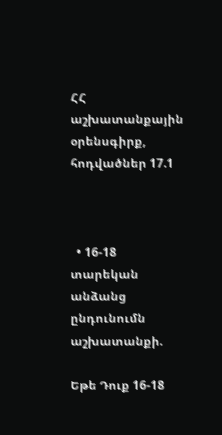ՀՀ աշխատանքային օրենսգիրք, հոդվածներ 17.1



  • 16-18 տարեկան անձանց ընդունումն աշխատանքի.

Եթե Դուք 16-18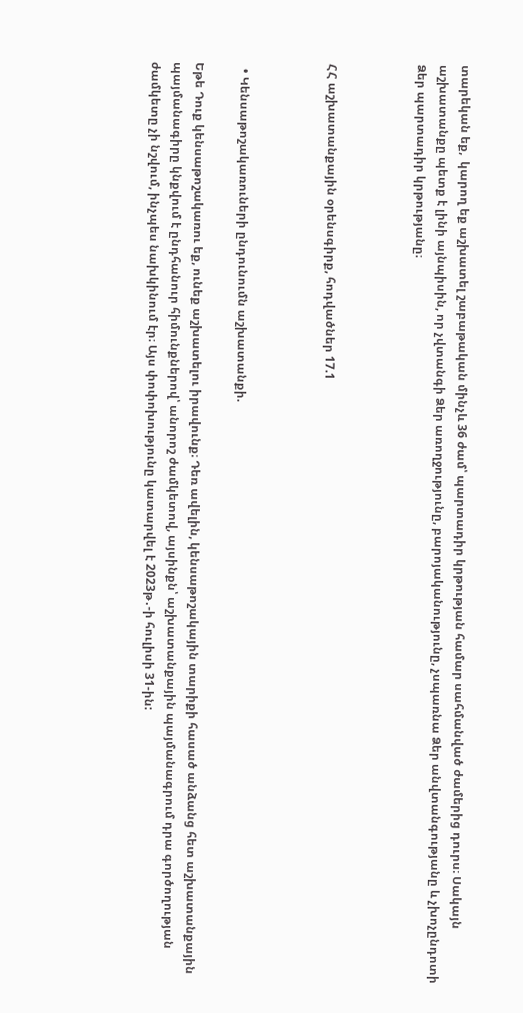տարեկան եք,  կարող եք աշխատել շաբաթական մինչև 36 ժամ՝ պարտադիր կրթության համար սահմանված ժամերից դուրս։ Սակայն աշխատանքը պետք է լինի այնպիսին, որ չվտանգի Ձեր առողջությունը, բարոյականությունը, չսպառնա Ձեր անվտանգությանը և չխոչընդոտի Ձեր պարտադիր կրթությանը։



ՀՀ աշխատանքային օրենսգիրք, հոդվածներ 17.1



  • Կենսաթոշակառուների ընդունումն աշխատանքի.

Եթե Դուք կենսաթոշակառու եք, ունեք աշխատելու իրավունք։ Դեռ ավելին, կենսաթոշակային տարիքի հասած անձանց հետ աշխատանքային պայմանագիրը կնքվում է ընդհանուր հիմունքներով՝ անորոշ ժամկետով, այսինքն՝ աշխատանքային պայմանագրում դրա գործողության ժամկետը չի նշվում, ինչպես նախկինում էր։ Այս փոփոխությունը կատարվել է 2023թ․-ի հուլիսի 31-ին: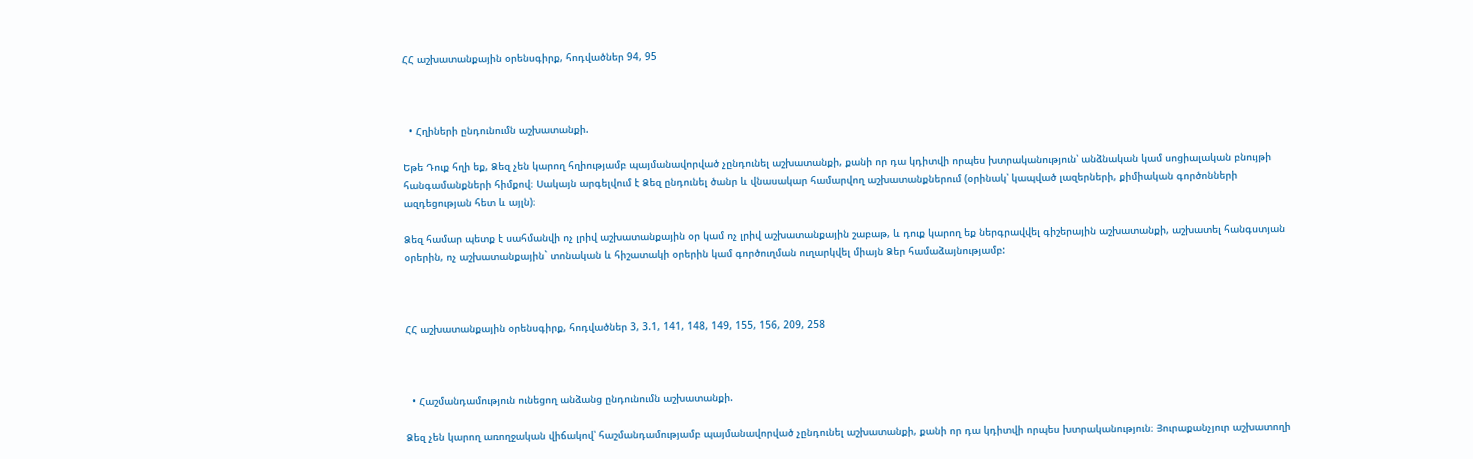ՀՀ աշխատանքային օրենսգիրք, հոդվածներ 94, 95



  • Հղիների ընդունումն աշխատանքի.

Եթե Դուք հղի եք, Ձեզ չեն կարող հղիությամբ պայմանավորված չընդունել աշխատանքի, քանի որ դա կդիտվի որպես խտրականություն՝ անձնական կամ սոցիալական բնույթի հանգամանքների հիմքով։ Սակայն արգելվում է Ձեզ ընդունել ծանր և վնասակար համարվող աշխատանքներում (օրինակ՝ կապված լազերների, քիմիական գործոնների ազդեցության հետ և այլն)։

Ձեզ համար պետք է սահմանվի ոչ լրիվ աշխատանքային օր կամ ոչ լրիվ աշխատանքային շաբաթ, և դուք կարող եք ներգրավվել գիշերային աշխատանքի, աշխատել հանգստյան օրերին, ոչ աշխատանքային` տոնական և հիշատակի օրերին կամ գործուղման ուղարկվել միայն Ձեր համաձայնությամբ:



ՀՀ աշխատանքային օրենսգիրք, հոդվածներ 3, 3.1, 141, 148, 149, 155, 156, 209, 258



  • Հաշմանդամություն ունեցող անձանց ընդունումն աշխատանքի.

Ձեզ չեն կարող առողջական վիճակով՝ հաշմանդամությամբ պայմանավորված չընդունել աշխատանքի, քանի որ դա կդիտվի որպես խտրականություն։ Յուրաքանչյուր աշխատողի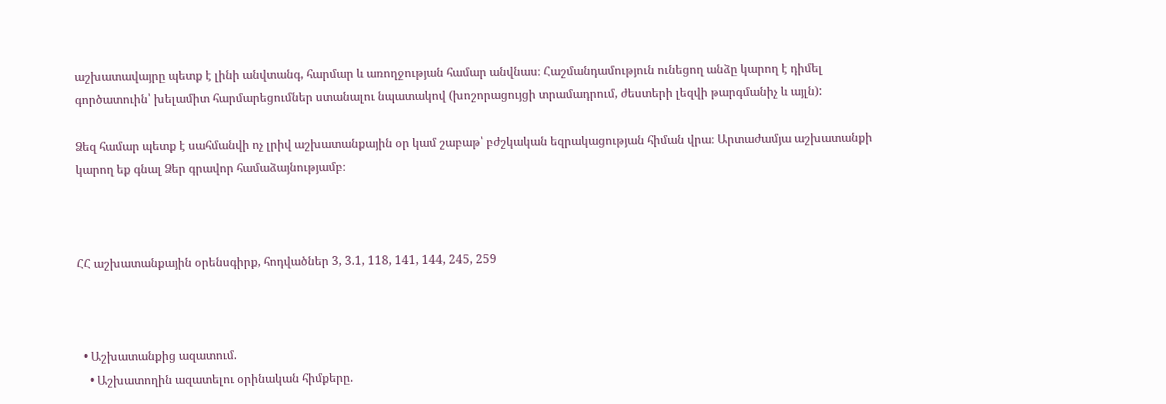աշխատավայրը պետք է լինի անվտանգ, հարմար և առողջության համար անվնաս։ Հաշմանդամություն ունեցող անձը կարող է դիմել գործատուին՝ խելամիտ հարմարեցումներ ստանալու նպատակով (խոշորացույցի տրամադրում, ժեստերի լեզվի թարգմանիչ և այլն):

Ձեզ համար պետք է սահմանվի ոչ լրիվ աշխատանքային օր կամ շաբաթ՝ բժշկական եզրակացության հիման վրա։ Արտաժամյա աշխատանքի կարող եք գնալ Ձեր գրավոր համաձայնությամբ։



ՀՀ աշխատանքային օրենսգիրք, հոդվածներ 3, 3.1, 118, 141, 144, 245, 259



  • Աշխատանքից ազատում.
    • Աշխատողին ազատելու օրինական հիմքերը.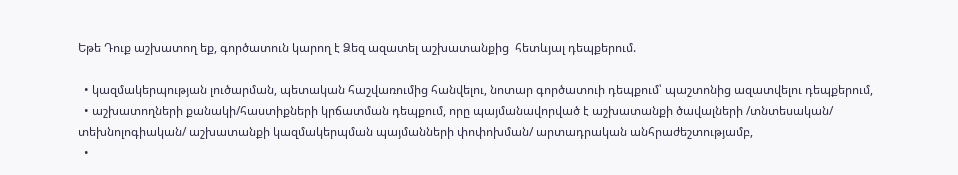Եթե Դուք աշխատող եք, գործատուն կարող է Ձեզ ազատել աշխատանքից  հետևյալ դեպքերում.

  • կազմակերպության լուծարման, պետական հաշվառումից հանվելու, նոտար գործատուի դեպքում՝ պաշտոնից ազատվելու դեպքերում,
  • աշխատողների քանակի/հաստիքների կրճատման դեպքում, որը պայմանավորված է աշխատանքի ծավալների /տնտեսական/ տեխնոլոգիական/ աշխատանքի կազմակերպման պայմանների փոփոխման/ արտադրական անհրաժեշտությամբ,
  •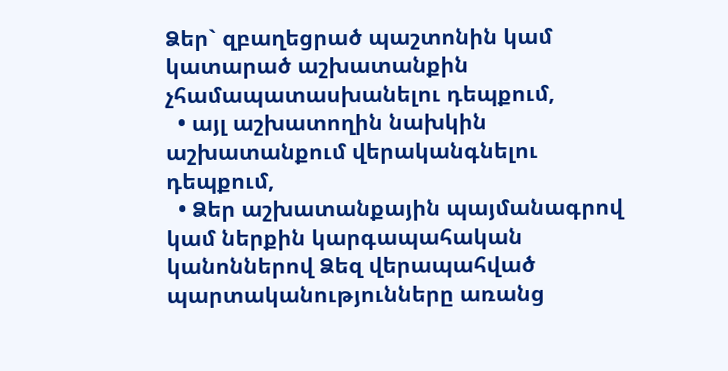Ձեր` զբաղեցրած պաշտոնին կամ կատարած աշխատանքին չհամապատասխանելու դեպքում,
  • այլ աշխատողին նախկին աշխատանքում վերականգնելու դեպքում,
  • Ձեր աշխատանքային պայմանագրով կամ ներքին կարգապահական կանոններով Ձեզ վերապահված պարտականությունները առանց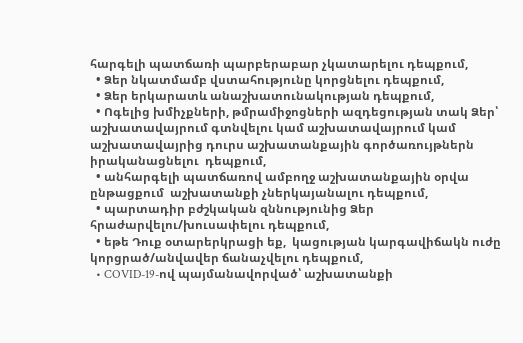հարգելի պատճառի պարբերաբար չկատարելու դեպքում,
  • Ձեր նկատմամբ վստահությունը կորցնելու դեպքում,
  • Ձեր երկարատև անաշխատունակության դեպքում,
  • Ոգելից խմիչքների, թմրամիջոցների ազդեցության տակ Ձեր՝ աշխատավայրում գտնվելու կամ աշխատավայրում կամ աշխատավայրից դուրս աշխատանքային գործառույթներն իրականացնելու  դեպքում,
  • անհարգելի պատճառով ամբողջ աշխատանքային օրվա ընթացքում  աշխատանքի չներկայանալու դեպքում,
  • պարտադիր բժշկական զննությունից Ձեր հրաժարվելու/խուսափելու դեպքում,
  • եթե Դուք օտարերկրացի եք,  կացության կարգավիճակն ուժը կորցրած/անվավեր ճանաչվելու դեպքում,
  • COVID-19-ով պայմանավորված՝ աշխատանքի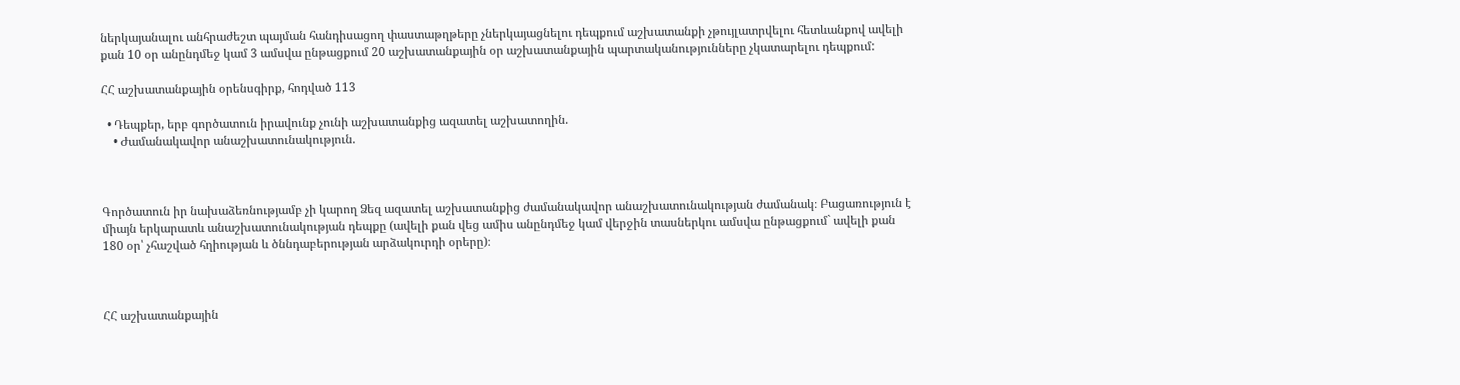ներկայանալու անհրաժեշտ պայման հանդիսացող փաստաթղթերը չներկայացնելու դեպքում աշխատանքի չթույլատրվելու հետևանքով ավելի քան 10 օր անընդմեջ կամ 3 ամսվա ընթացքում 20 աշխատանքային օր աշխատանքային պարտականությունները չկատարելու դեպքում:

ՀՀ աշխատանքային օրենսգիրք, հոդված 113

  • Դեպքեր, երբ գործատուն իրավունք չունի աշխատանքից ազատել աշխատողին.
    • Ժամանակավոր անաշխատունակություն.



Գործատուն իր նախաձեռնությամբ չի կարող Ձեզ ազատել աշխատանքից ժամանակավոր անաշխատունակության ժամանակ։ Բացառություն է միայն երկարատև անաշխատունակության դեպքը (ավելի քան վեց ամիս անընդմեջ կամ վերջին տասներկու ամսվա ընթացքում` ավելի քան 180 օր՝ չհաշված հղիության և ծննդաբերության արձակուրդի օրերը)։



ՀՀ աշխատանքային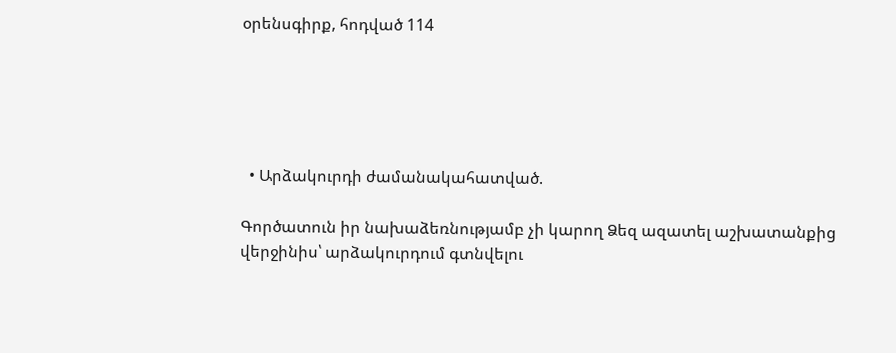օրենսգիրք, հոդված 114





  • Արձակուրդի ժամանակահատված.

Գործատուն իր նախաձեռնությամբ չի կարող Ձեզ ազատել աշխատանքից վերջինիս՝ արձակուրդում գտնվելու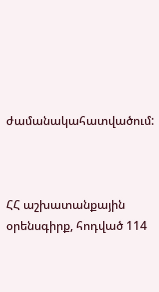ժամանակահատվածում:



ՀՀ աշխատանքային օրենսգիրք, հոդված 114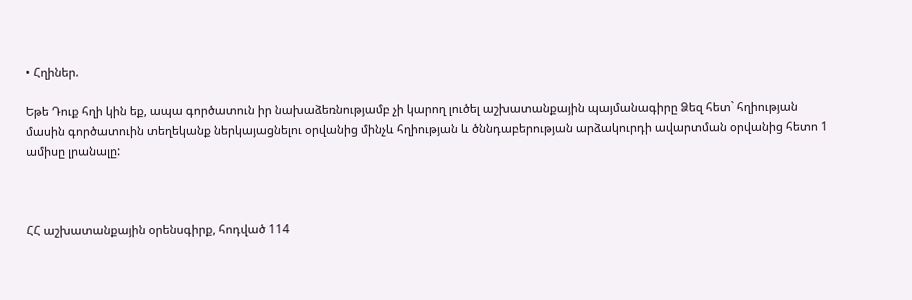• Հղիներ.

Եթե Դուք հղի կին եք, ապա գործատուն իր նախաձեռնությամբ չի կարող լուծել աշխատանքային պայմանագիրը Ձեզ հետ` հղիության մասին գործատուին տեղեկանք ներկայացնելու օրվանից մինչև հղիության և ծննդաբերության արձակուրդի ավարտման օրվանից հետո 1 ամիսը լրանալը:



ՀՀ աշխատանքային օրենսգիրք, հոդված 114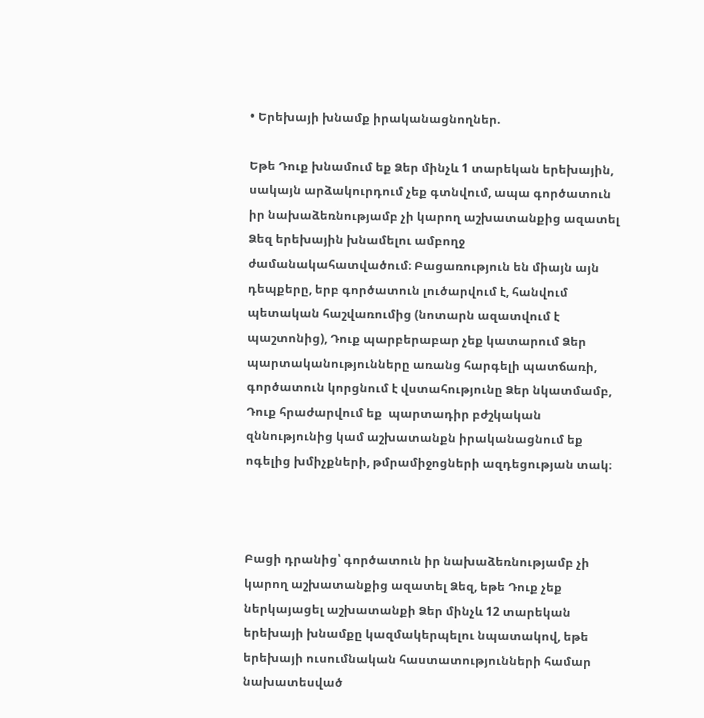• Երեխայի խնամք իրականացնողներ.

Եթե Դուք խնամում եք Ձեր մինչև 1 տարեկան երեխային, սակայն արձակուրդում չեք գտնվում, ապա գործատուն իր նախաձեռնությամբ չի կարող աշխատանքից ազատել Ձեզ երեխային խնամելու ամբողջ ժամանակահատվածում։ Բացառություն են միայն այն դեպքերը, երբ գործատուն լուծարվում է, հանվում պետական հաշվառումից (նոտարն ազատվում է պաշտոնից), Դուք պարբերաբար չեք կատարում Ձեր պարտականությունները առանց հարգելի պատճառի, գործատուն կորցնում է վստահությունը Ձեր նկատմամբ, Դուք հրաժարվում եք  պարտադիր բժշկական զննությունից կամ աշխատանքն իրականացնում եք ոգելից խմիչքների, թմրամիջոցների ազդեցության տակ։



Բացի դրանից՝ գործատուն իր նախաձեռնությամբ չի կարող աշխատանքից ազատել Ձեզ, եթե Դուք չեք ներկայացել աշխատանքի Ձեր մինչև 12 տարեկան երեխայի խնամքը կազմակերպելու նպատակով, եթե երեխայի ուսումնական հաստատությունների համար նախատեսված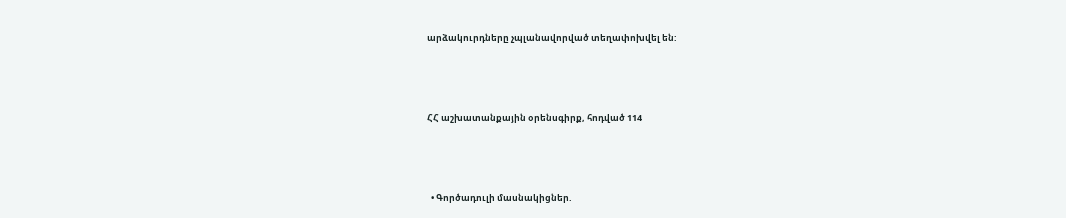արձակուրդները չպլանավորված տեղափոխվել են:



ՀՀ աշխատանքային օրենսգիրք, հոդված 114



  • Գործադուլի մասնակիցներ.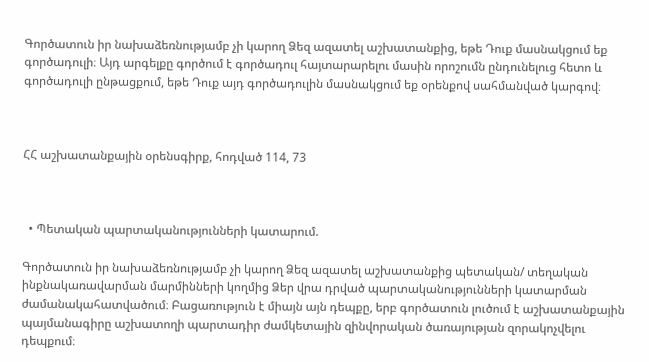Գործատուն իր նախաձեռնությամբ չի կարող Ձեզ ազատել աշխատանքից, եթե Դուք մասնակցում եք գործադուլի։ Այդ արգելքը գործում է գործադուլ հայտարարելու մասին որոշումն ընդունելուց հետո և գործադուլի ընթացքում, եթե Դուք այդ գործադուլին մասնակցում եք օրենքով սահմանված կարգով։



ՀՀ աշխատանքային օրենսգիրք, հոդված 114, 73



  • Պետական պարտականությունների կատարում.

Գործատուն իր նախաձեռնությամբ չի կարող Ձեզ ազատել աշխատանքից պետական/ տեղական ինքնակառավարման մարմինների կողմից Ձեր վրա դրված պարտականությունների կատարման ժամանակահատվածում։ Բացառություն է միայն այն դեպքը, երբ գործատուն լուծում է աշխատանքային պայմանագիրը աշխատողի պարտադիր ժամկետային զինվորական ծառայության զորակոչվելու դեպքում։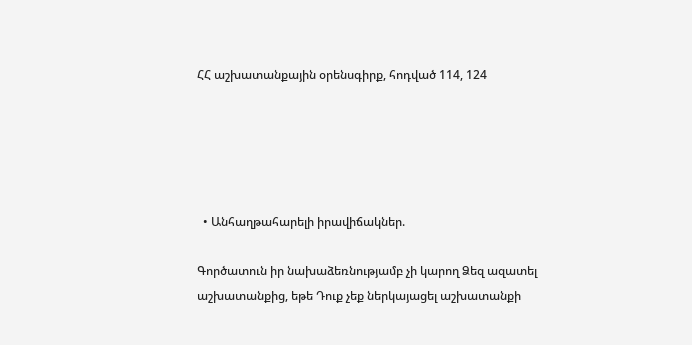ՀՀ աշխատանքային օրենսգիրք, հոդված 114, 124





  • Անհաղթահարելի իրավիճակներ.

Գործատուն իր նախաձեռնությամբ չի կարող Ձեզ ազատել աշխատանքից, եթե Դուք չեք ներկայացել աշխատանքի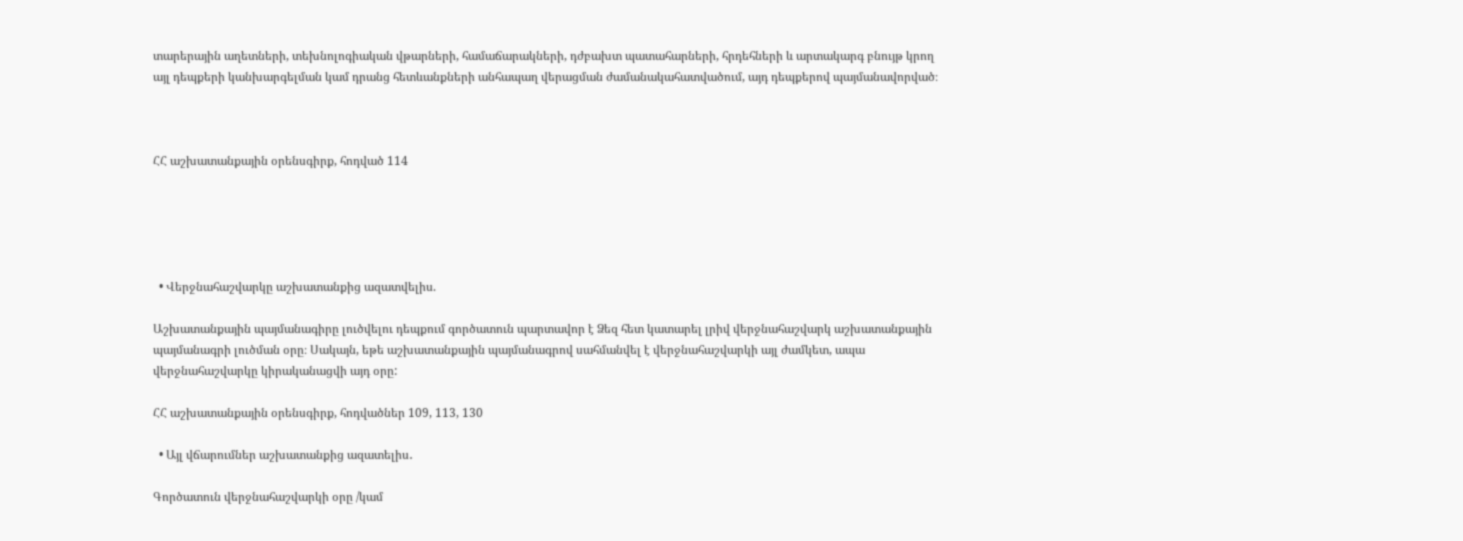տարերային աղետների, տեխնոլոգիական վթարների, համաճարակների, դժբախտ պատահարների, հրդեհների և արտակարգ բնույթ կրող այլ դեպքերի կանխարգելման կամ դրանց հետևանքների անհապաղ վերացման ժամանակահատվածում, այդ դեպքերով պայմանավորված։



ՀՀ աշխատանքային օրենսգիրք, հոդված 114





  • Վերջնահաշվարկը աշխատանքից ազատվելիս.

Աշխատանքային պայմանագիրը լուծվելու դեպքում գործատուն պարտավոր է Ձեզ հետ կատարել լրիվ վերջնահաշվարկ աշխատանքային պայմանագրի լուծման օրը։ Սակայն, եթե աշխատանքային պայմանագրով սահմանվել է վերջնահաշվարկի այլ ժամկետ, ապա վերջնահաշվարկը կիրականացվի այդ օրը:

ՀՀ աշխատանքային օրենսգիրք, հոդվածներ 109, 113, 130

  • Այլ վճարումներ աշխատանքից ազատելիս․

Գործատուն վերջնահաշվարկի օրը /կամ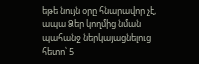եթե նույն օրը հնարավոր չէ, ապա Ձեր կողմից նման պահանջ ներկայացնելուց հետո՝ 5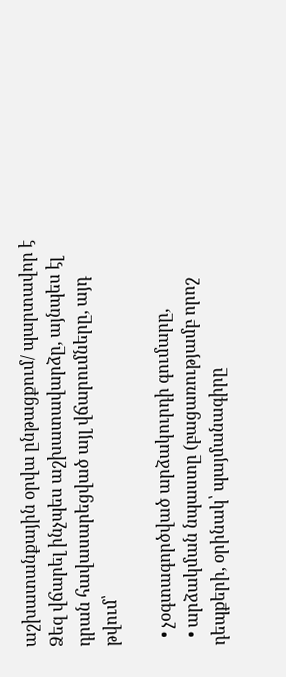աշխատանքային օրվա ընթացքում/ պարտավոր է Ձեզ վճարել ինչպես աշխատավարձը, այնպես էլ դրան հավասարեցված այլ վճարումները, այդ թվում՝

  • չօգտագործված արձակուրդի գումարը,
  • արձակման նպաստը (բացառությամբ որոշ դեպքերի, օրինակ՝ պայմանագիրը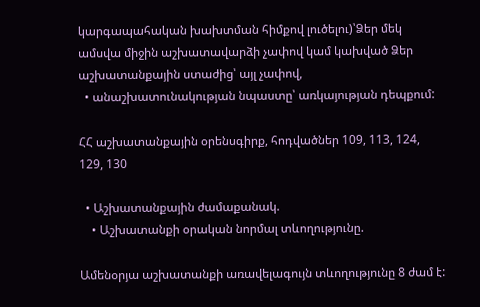կարգապահական խախտման հիմքով լուծելու)՝Ձեր մեկ ամսվա միջին աշխատավարձի չափով կամ կախված Ձեր աշխատանքային ստաժից՝ այլ չափով,
  • անաշխատունակության նպաստը՝ առկայության դեպքում:

ՀՀ աշխատանքային օրենսգիրք, հոդվածներ 109, 113, 124, 129, 130

  • Աշխատանքային ժամաքանակ.
    • Աշխատանքի օրական նորմալ տևողությունը.

Ամենօրյա աշխատանքի առավելագույն տևողությունը 8 ժամ է: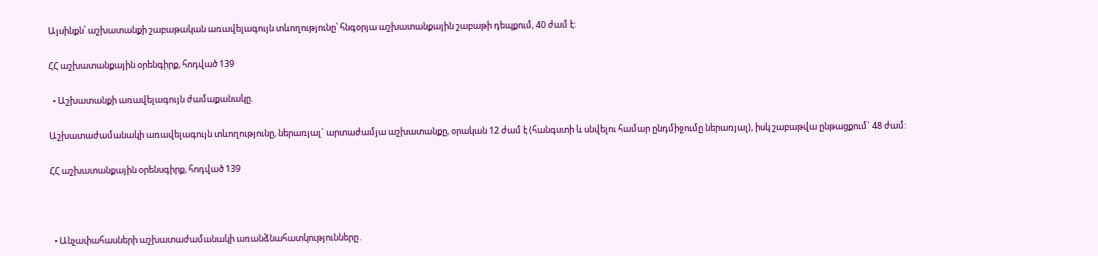Այսինքն՝ աշխատանքի շաբաթական առավելագույն տևողությունը՝ հնգօրյա աշխատանքային շաբաթի դեպքում, 40 ժամ է:

ՀՀ աշխատանքային օրենգիրք, հոդված 139

  • Աշխատանքի առավելագույն ժամաքանակը.

Աշխատաժամանակի առավելագույն տևողությունը, ներառյալ` արտաժամյա աշխատանքը, օրական 12 ժամ է (հանգստի և սնվելու համար ընդմիջումը ներառյալ), իսկ շաբաթվա ընթացքում` 48 ժամ:

ՀՀ աշխատանքային օրենսգիրք, հոդված 139



  • Անչափահասների աշխատաժամանակի առանձնահատկությունները․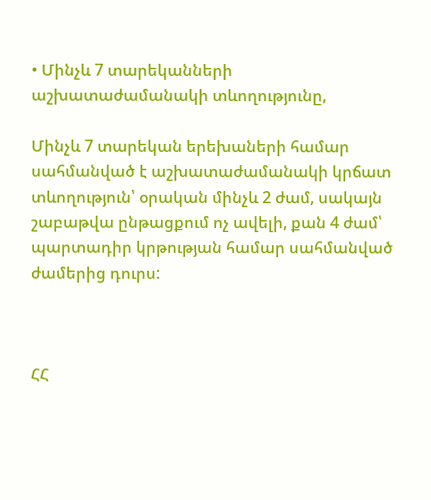• Մինչև 7 տարեկանների աշխատաժամանակի տևողությունը,

Մինչև 7 տարեկան երեխաների համար սահմանված է աշխատաժամանակի կրճատ տևողություն՝ օրական մինչև 2 ժամ, սակայն շաբաթվա ընթացքում ոչ ավելի, քան 4 ժամ՝ պարտադիր կրթության համար սահմանված ժամերից դուրս:



ՀՀ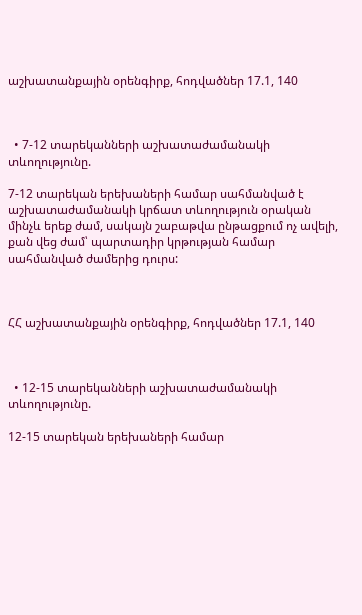աշխատանքային օրենգիրք, հոդվածներ 17.1, 140



  • 7-12 տարեկանների աշխատաժամանակի տևողությունը.

7-12 տարեկան երեխաների համար սահմանված է աշխատաժամանակի կրճատ տևողություն օրական մինչև երեք ժամ, սակայն շաբաթվա ընթացքում ոչ ավելի, քան վեց ժամ՝ պարտադիր կրթության համար սահմանված ժամերից դուրս:



ՀՀ աշխատանքային օրենգիրք, հոդվածներ 17.1, 140



  • 12-15 տարեկանների աշխատաժամանակի տևողությունը.

12-15 տարեկան երեխաների համար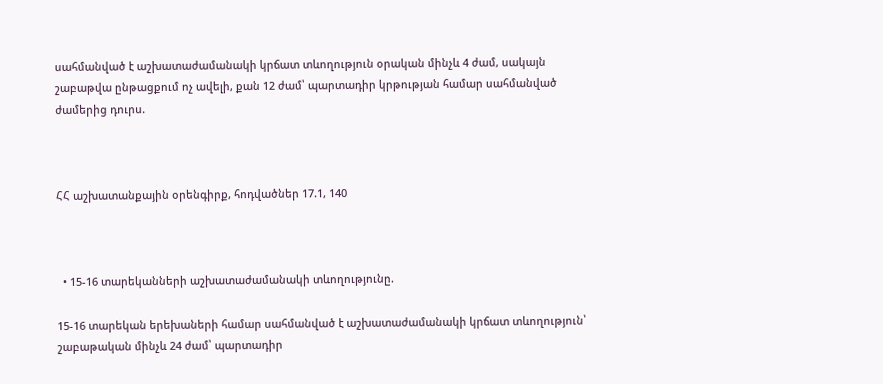սահմանված է աշխատաժամանակի կրճատ տևողություն օրական մինչև 4 ժամ, սակայն շաբաթվա ընթացքում ոչ ավելի, քան 12 ժամ՝ պարտադիր կրթության համար սահմանված ժամերից դուրս.



ՀՀ աշխատանքային օրենգիրք, հոդվածներ 17.1, 140



  • 15-16 տարեկանների աշխատաժամանակի տևողությունը.

15-16 տարեկան երեխաների համար սահմանված է աշխատաժամանակի կրճատ տևողություն՝ շաբաթական մինչև 24 ժամ՝ պարտադիր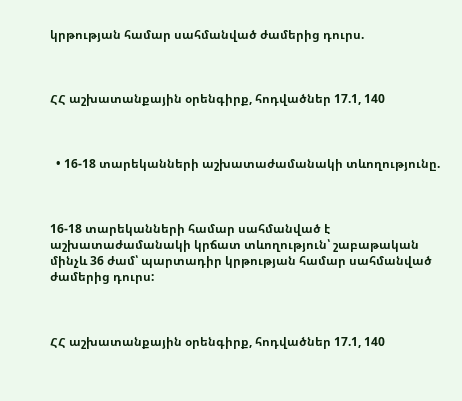կրթության համար սահմանված ժամերից դուրս.



ՀՀ աշխատանքային օրենգիրք, հոդվածներ 17.1, 140



  • 16-18 տարեկանների աշխատաժամանակի տևողությունը.



16-18 տարեկանների համար սահմանված է աշխատաժամանակի կրճատ տևողություն՝ շաբաթական մինչև 36 ժամ՝ պարտադիր կրթության համար սահմանված ժամերից դուրս:



ՀՀ աշխատանքային օրենգիրք, հոդվածներ 17.1, 140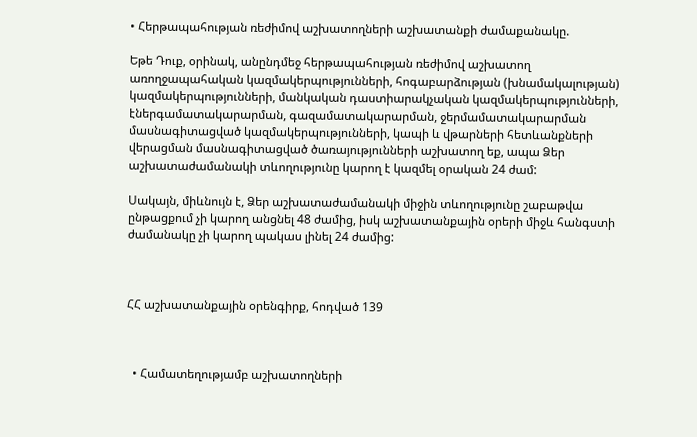• Հերթապահության ռեժիմով աշխատողների աշխատանքի ժամաքանակը.

Եթե Դուք, օրինակ, անընդմեջ հերթապահության ռեժիմով աշխատող առողջապահական կազմակերպությունների, հոգաբարձության (խնամակալության) կազմակերպությունների, մանկական դաստիարակչական կազմակերպությունների, էներգամատակարարման, գազամատակարարման, ջերմամատակարարման մասնագիտացված կազմակերպությունների, կապի և վթարների հետևանքների վերացման մասնագիտացված ծառայությունների աշխատող եք, ապա Ձեր աշխատաժամանակի տևողությունը կարող է կազմել օրական 24 ժամ:

Սակայն, միևնույն է, Ձեր աշխատաժամանակի միջին տևողությունը շաբաթվա ընթացքում չի կարող անցնել 48 ժամից, իսկ աշխատանքային օրերի միջև հանգստի ժամանակը չի կարող պակաս լինել 24 ժամից:



ՀՀ աշխատանքային օրենգիրք, հոդված 139



  • Համատեղությամբ աշխատողների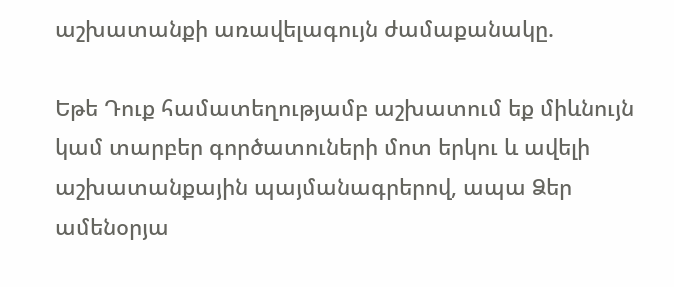աշխատանքի առավելագույն ժամաքանակը.

Եթե Դուք համատեղությամբ աշխատում եք միևնույն կամ տարբեր գործատուների մոտ երկու և ավելի աշխատանքային պայմանագրերով, ապա Ձեր ամենօրյա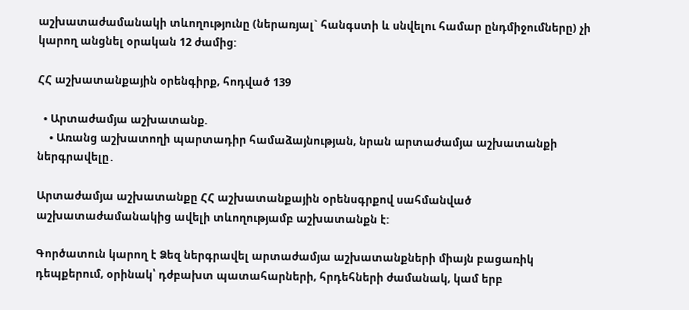աշխատաժամանակի տևողությունը (ներառյալ` հանգստի և սնվելու համար ընդմիջումները) չի կարող անցնել օրական 12 ժամից:

ՀՀ աշխատանքային օրենգիրք, հոդված 139

  • Արտաժամյա աշխատանք.
    • Առանց աշխատողի պարտադիր համաձայնության, նրան արտաժամյա աշխատանքի ներգրավելը․

Արտաժամյա աշխատանքը ՀՀ աշխատանքային օրենսգրքով սահմանված աշխատաժամանակից ավելի տևողությամբ աշխատանքն է:

Գործատուն կարող է Ձեզ ներգրավել արտաժամյա աշխատանքների միայն բացառիկ դեպքերում, օրինակ՝ դժբախտ պատահարների, հրդեհների ժամանակ, կամ երբ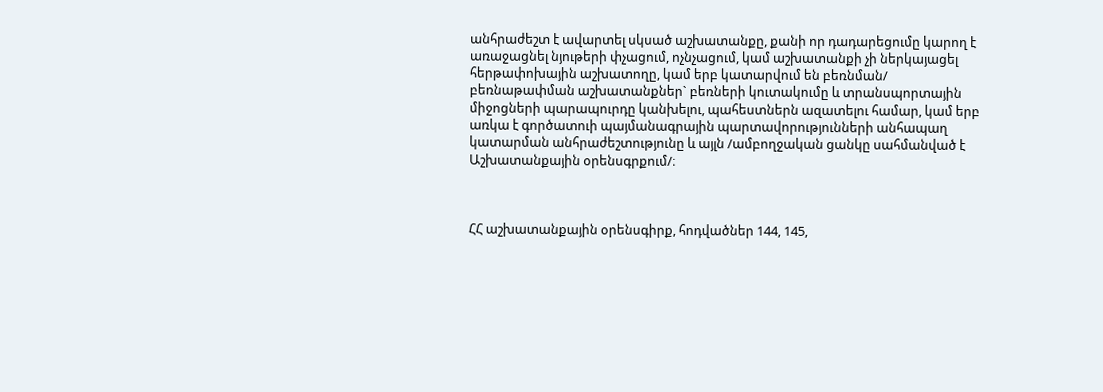անհրաժեշտ է ավարտել սկսած աշխատանքը, քանի որ դադարեցումը կարող է առաջացնել նյութերի փչացում, ոչնչացում, կամ աշխատանքի չի ներկայացել հերթափոխային աշխատողը, կամ երբ կատարվում են բեռնման/ բեռնաթափման աշխատանքներ` բեռների կուտակումը և տրանսպորտային միջոցների պարապուրդը կանխելու, պահեստներն ազատելու համար, կամ երբ առկա է գործատուի պայմանագրային պարտավորությունների անհապաղ կատարման անհրաժեշտությունը և այլն /ամբողջական ցանկը սահմանված է Աշխատանքային օրենսգրքում/։



ՀՀ աշխատանքային օրենսգիրք, հոդվածներ 144, 145,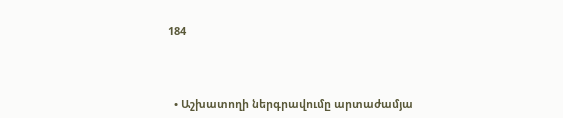184



  • Աշխատողի ներգրավումը արտաժամյա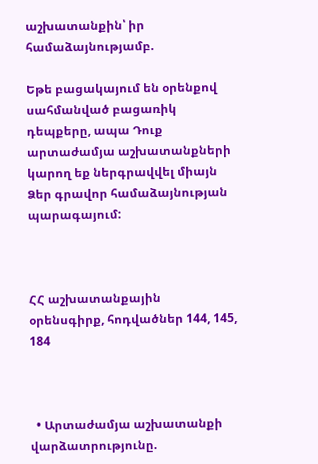աշխատանքին՝ իր համաձայնությամբ.

Եթե բացակայում են օրենքով սահմանված բացառիկ դեպքերը, ապա Դուք արտաժամյա աշխատանքների կարող եք ներգրավվել միայն Ձեր գրավոր համաձայնության պարագայում:



ՀՀ աշխատանքային օրենսգիրք, հոդվածներ 144, 145, 184



  • Արտաժամյա աշխատանքի վարձատրությունը.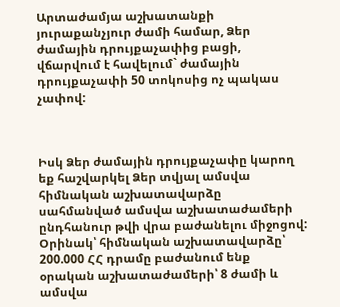Արտաժամյա աշխատանքի յուրաքանչյուր ժամի համար, Ձեր ժամային դրույքաչափից բացի, վճարվում է հավելում` ժամային դրույքաչափի 50 տոկոսից ոչ պակաս չափով:



Իսկ Ձեր ժամային դրույքաչափը կարող եք հաշվարկել Ձեր տվյալ ամսվա հիմնական աշխատավարձը սահմանված ամսվա աշխատաժամերի ընդհանուր թվի վրա բաժանելու միջոցով: Օրինակ՝ հիմնական աշխատավարձը՝ 200.000 ՀՀ դրամը բաժանում ենք օրական աշխատաժամերի՝ 8 ժամի և ամսվա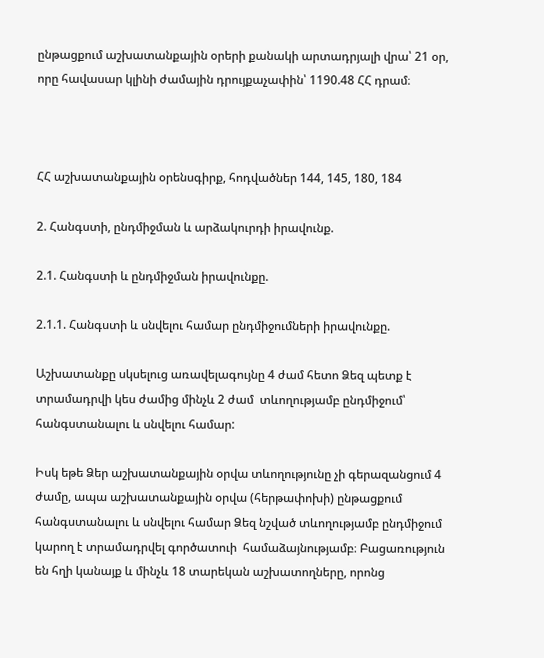ընթացքում աշխատանքային օրերի քանակի արտադրյալի վրա՝ 21 օր, որը հավասար կլինի ժամային դրույքաչափին՝ 1190.48 ՀՀ դրամ։



ՀՀ աշխատանքային օրենսգիրք, հոդվածներ 144, 145, 180, 184

2. Հանգստի, ընդմիջման և արձակուրդի իրավունք.

2.1. Հանգստի և ընդմիջման իրավունքը.

2.1.1. Հանգստի և սնվելու համար ընդմիջումների իրավունքը.

Աշխատանքը սկսելուց առավելագույնը 4 ժամ հետո Ձեզ պետք է տրամադրվի կես ժամից մինչև 2 ժամ  տևողությամբ ընդմիջում՝ հանգստանալու և սնվելու համար:

Իսկ եթե Ձեր աշխատանքային օրվա տևողությունը չի գերազանցում 4 ժամը, ապա աշխատանքային օրվա (հերթափոխի) ընթացքում հանգստանալու և սնվելու համար Ձեզ նշված տևողությամբ ընդմիջում կարող է տրամադրվել գործատուի  համաձայնությամբ։ Բացառություն են հղի կանայք և մինչև 18 տարեկան աշխատողները, որոնց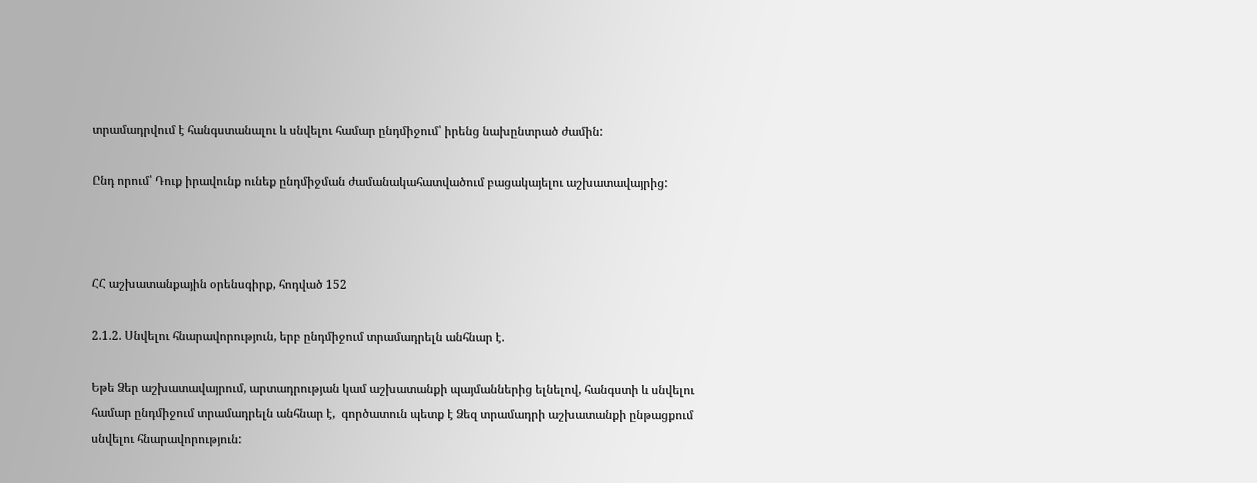տրամադրվում է հանգստանալու և սնվելու համար ընդմիջում՝ իրենց նախընտրած ժամին:

Ընդ որում՝ Դուք իրավունք ունեք ընդմիջման ժամանակահատվածում բացակայելու աշխատավայրից:



ՀՀ աշխատանքային օրենսգիրք, հոդված 152

2.1.2. Սնվելու հնարավորություն, երբ ընդմիջում տրամադրելն անհնար է.

Եթե Ձեր աշխատավայրում, արտադրության կամ աշխատանքի պայմաններից ելնելով, հանգստի և սնվելու համար ընդմիջում տրամադրելն անհնար է,  գործատուն պետք է Ձեզ տրամադրի աշխատանքի ընթացքում սնվելու հնարավորություն: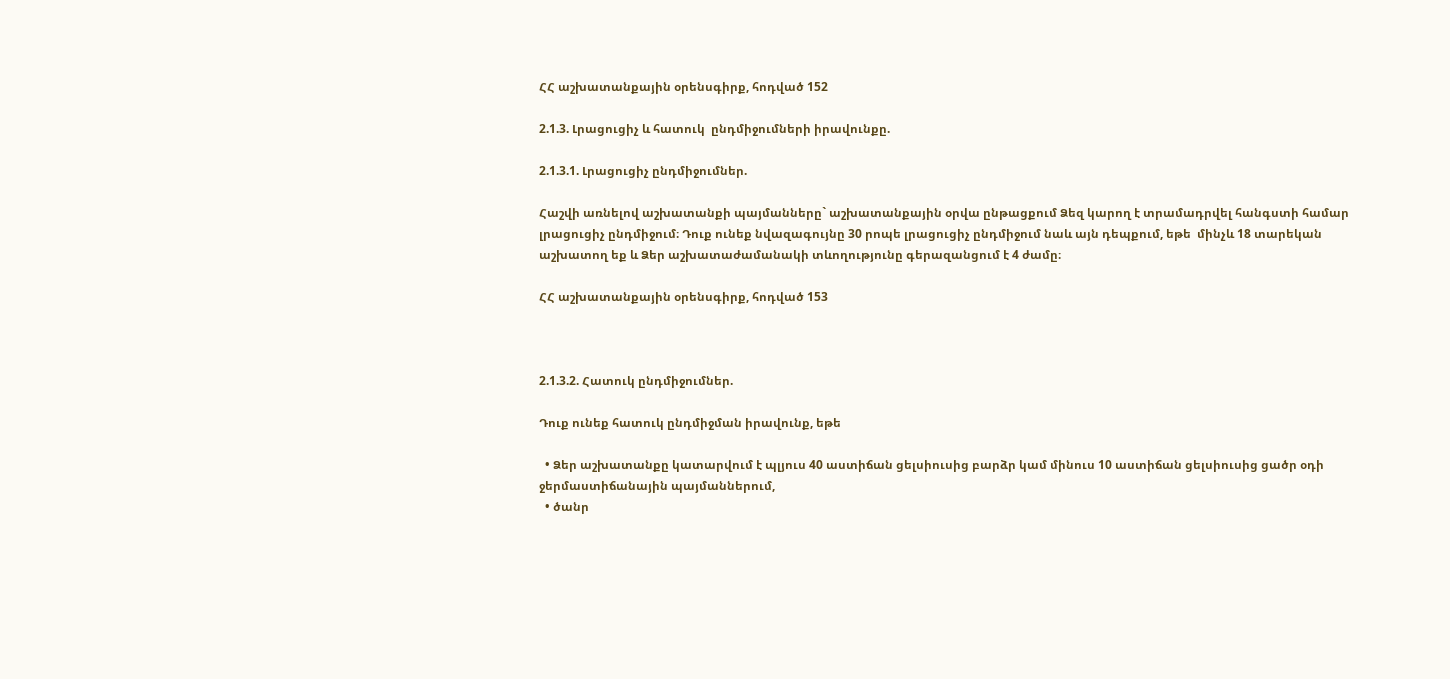ՀՀ աշխատանքային օրենսգիրք, հոդված 152

2.1.3. Լրացուցիչ և հատուկ  ընդմիջումների իրավունքը.

2.1.3.1. Լրացուցիչ ընդմիջումներ.

Հաշվի առնելով աշխատանքի պայմանները` աշխատանքային օրվա ընթացքում Ձեզ կարող է տրամադրվել հանգստի համար լրացուցիչ ընդմիջում։ Դուք ունեք նվազագույնը 30 րոպե լրացուցիչ ընդմիջում նաև այն դեպքում, եթե  մինչև 18 տարեկան աշխատող եք և Ձեր աշխատաժամանակի տևողությունը գերազանցում է 4 ժամը։

ՀՀ աշխատանքային օրենսգիրք, հոդված 153



2.1.3.2. Հատուկ ընդմիջումներ.

Դուք ունեք հատուկ ընդմիջման իրավունք, եթե

  • Ձեր աշխատանքը կատարվում է պլյուս 40 աստիճան ցելսիուսից բարձր կամ մինուս 10 աստիճան ցելսիուսից ցածր օդի ջերմաստիճանային պայմաններում,
  • ծանր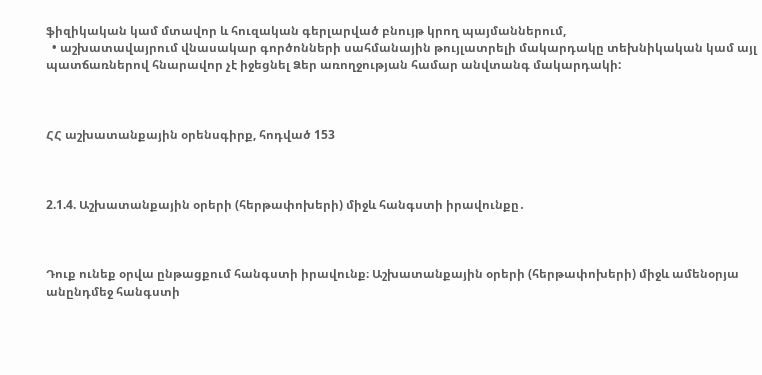ֆիզիկական կամ մտավոր և հուզական գերլարված բնույթ կրող պայմաններում,
  • աշխատավայրում վնասակար գործոնների սահմանային թույլատրելի մակարդակը տեխնիկական կամ այլ պատճառներով հնարավոր չէ իջեցնել Ձեր առողջության համար անվտանգ մակարդակի:



ՀՀ աշխատանքային օրենսգիրք, հոդված 153



2.1.4. Աշխատանքային օրերի (հերթափոխերի) միջև հանգստի իրավունքը․



Դուք ունեք օրվա ընթացքում հանգստի իրավունք։ Աշխատանքային օրերի (հերթափոխերի) միջև ամենօրյա անընդմեջ հանգստի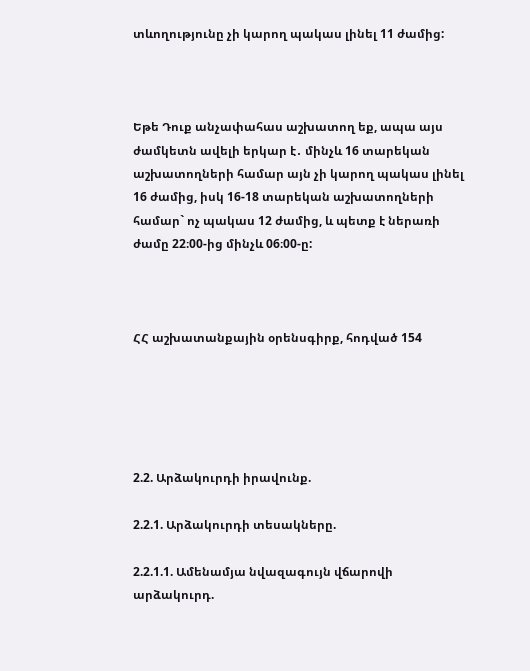տևողությունը չի կարող պակաս լինել 11 ժամից:



Եթե Դուք անչափահաս աշխատող եք, ապա այս ժամկետն ավելի երկար է․ մինչև 16 տարեկան աշխատողների համար այն չի կարող պակաս լինել 16 ժամից, իսկ 16-18 տարեկան աշխատողների համար` ոչ պակաս 12 ժամից, և պետք է ներառի ժամը 22։00-ից մինչև 06։00-ը:



ՀՀ աշխատանքային օրենսգիրք, հոդված 154





2.2. Արձակուրդի իրավունք.

2.2.1. Արձակուրդի տեսակները.

2.2.1.1. Ամենամյա նվազագույն վճարովի արձակուրդ.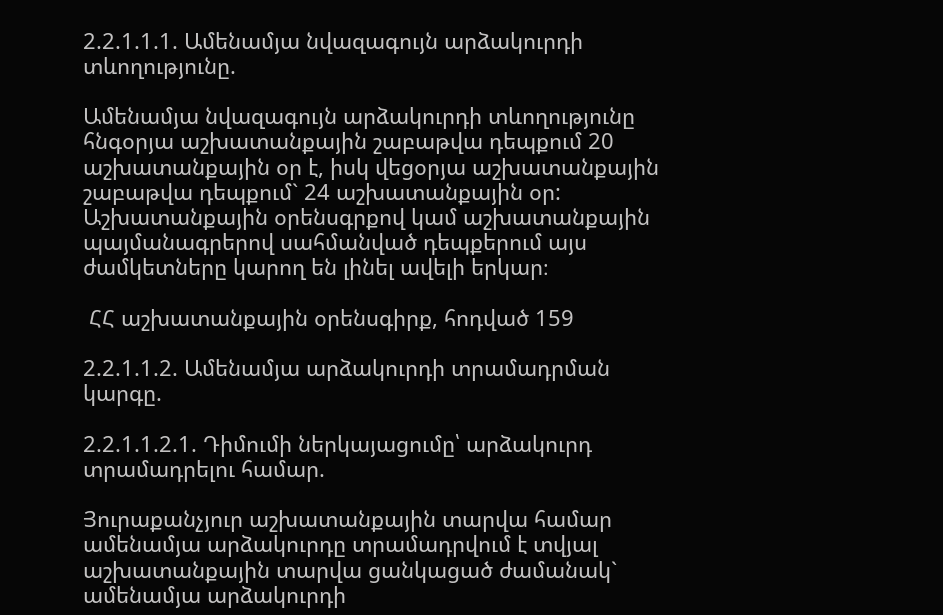2.2.1.1.1. Ամենամյա նվազագույն արձակուրդի տևողությունը.

Ամենամյա նվազագույն արձակուրդի տևողությունը հնգօրյա աշխատանքային շաբաթվա դեպքում 20 աշխատանքային օր է, իսկ վեցօրյա աշխատանքային շաբաթվա դեպքում` 24 աշխատանքային օր: Աշխատանքային օրենսգրքով կամ աշխատանքային պայմանագրերով սահմանված դեպքերում այս ժամկետները կարող են լինել ավելի երկար։

 ՀՀ աշխատանքային օրենսգիրք, հոդված 159

2.2.1.1.2. Ամենամյա արձակուրդի տրամադրման կարգը.

2.2.1.1.2.1. Դիմումի ներկայացումը՝ արձակուրդ տրամադրելու համար.

Յուրաքանչյուր աշխատանքային տարվա համար ամենամյա արձակուրդը տրամադրվում է տվյալ աշխատանքային տարվա ցանկացած ժամանակ` ամենամյա արձակուրդի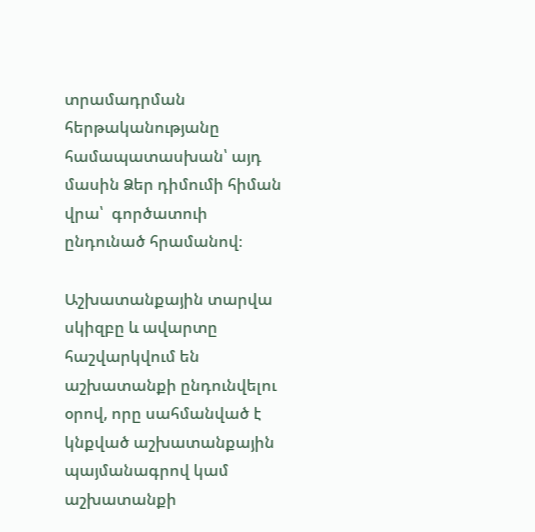տրամադրման հերթականությանը համապատասխան՝ այդ մասին Ձեր դիմումի հիման վրա՝  գործատուի ընդունած հրամանով։

Աշխատանքային տարվա սկիզբը և ավարտը հաշվարկվում են աշխատանքի ընդունվելու օրով, որը սահմանված է կնքված աշխատանքային պայմանագրով կամ աշխատանքի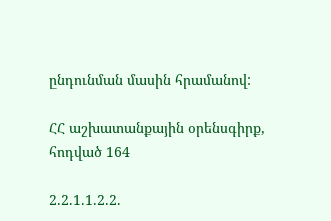ընդունման մասին հրամանով:

ՀՀ աշխատանքային օրենսգիրք, հոդված 164

2.2.1.1.2.2.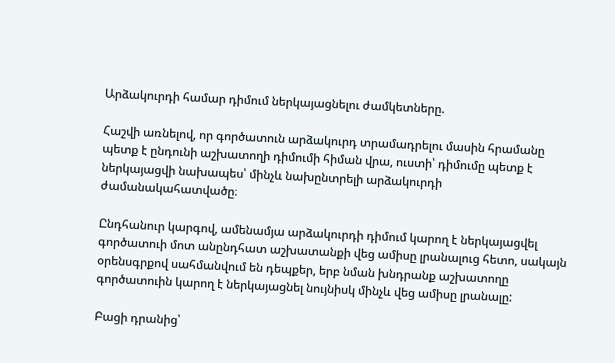Արձակուրդի համար դիմում ներկայացնելու ժամկետները.

Հաշվի առնելով, որ գործատուն արձակուրդ տրամադրելու մասին հրամանը պետք է ընդունի աշխատողի դիմումի հիման վրա, ուստի՝ դիմումը պետք է ներկայացվի նախապես՝ մինչև նախընտրելի արձակուրդի ժամանակահատվածը։

Ընդհանուր կարգով, ամենամյա արձակուրդի դիմում կարող է ներկայացվել գործատուի մոտ անընդհատ աշխատանքի վեց ամիսը լրանալուց հետո, սակայն օրենսգրքով սահմանվում են դեպքեր, երբ նման խնդրանք աշխատողը գործատուին կարող է ներկայացնել նույնիսկ մինչև վեց ամիսը լրանալը:

Բացի դրանից՝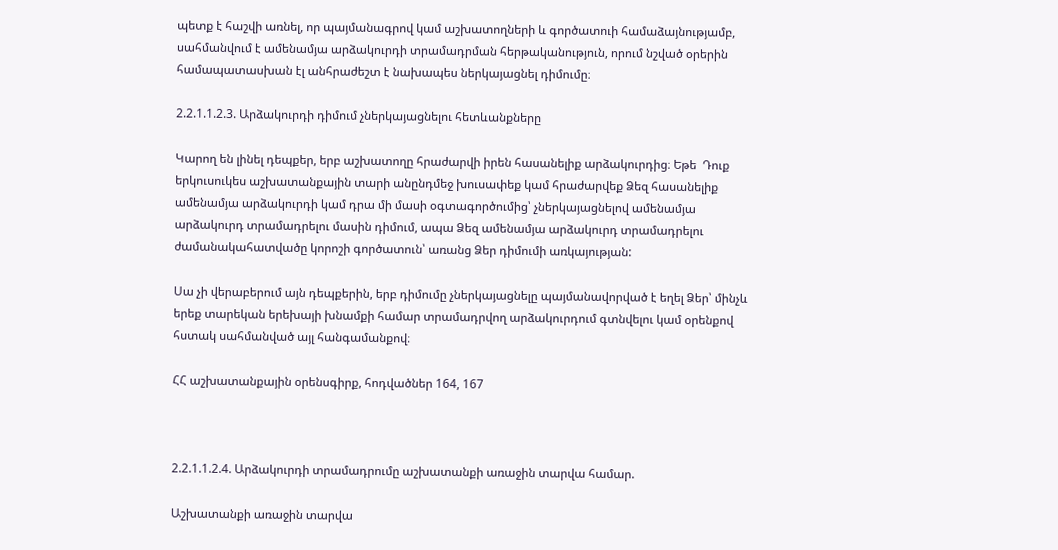պետք է հաշվի առնել, որ պայմանագրով կամ աշխատողների և գործատուի համաձայնությամբ, սահմանվում է ամենամյա արձակուրդի տրամադրման հերթականություն, որում նշված օրերին համապատասխան էլ անհրաժեշտ է նախապես ներկայացնել դիմումը։

2.2.1.1.2.3. Արձակուրդի դիմում չներկայացնելու հետևանքները

Կարող են լինել դեպքեր, երբ աշխատողը հրաժարվի իրեն հասանելիք արձակուրդից։ Եթե  Դուք երկուսուկես աշխատանքային տարի անընդմեջ խուսափեք կամ հրաժարվեք Ձեզ հասանելիք ամենամյա արձակուրդի կամ դրա մի մասի օգտագործումից՝ չներկայացնելով ամենամյա արձակուրդ տրամադրելու մասին դիմում, ապա Ձեզ ամենամյա արձակուրդ տրամադրելու ժամանակահատվածը կորոշի գործատուն՝ առանց Ձեր դիմումի առկայության:

Սա չի վերաբերում այն դեպքերին, երբ դիմումը չներկայացնելը պայմանավորված է եղել Ձեր՝ մինչև երեք տարեկան երեխայի խնամքի համար տրամադրվող արձակուրդում գտնվելու կամ օրենքով հստակ սահմանված այլ հանգամանքով։

ՀՀ աշխատանքային օրենսգիրք, հոդվածներ 164, 167



2.2.1.1.2.4. Արձակուրդի տրամադրումը աշխատանքի առաջին տարվա համար.

Աշխատանքի առաջին տարվա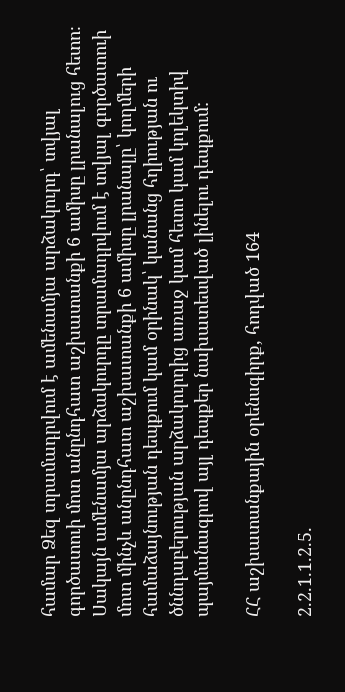համար Ձեզ տրամադրվում է ամենամյա արձակուրդ՝ տվյալ գործատուի մոտ անընդհատ աշխատանքի 6 ամիսը լրանալուց հետո։ Սակայն ամենամյա արձակուրդը տրամադրվում է տվյալ գործատուի մոտ մինչև անընդհատ աշխատանքի 6 ամիսը լրանալը՝ կողմերի համաձայնության դեպքում կամ օրինակ՝ կանանց հղիության ու ծննդաբերության արձակուրդից առաջ կամ հետո կամ կոլեկտիվ պայմանագրով այլ դեպքեր նախատեսված լինելու դեպքում:

ՀՀ աշխատանքային օրենսգիրք, հոդված 164

2.2.1.1.2.5.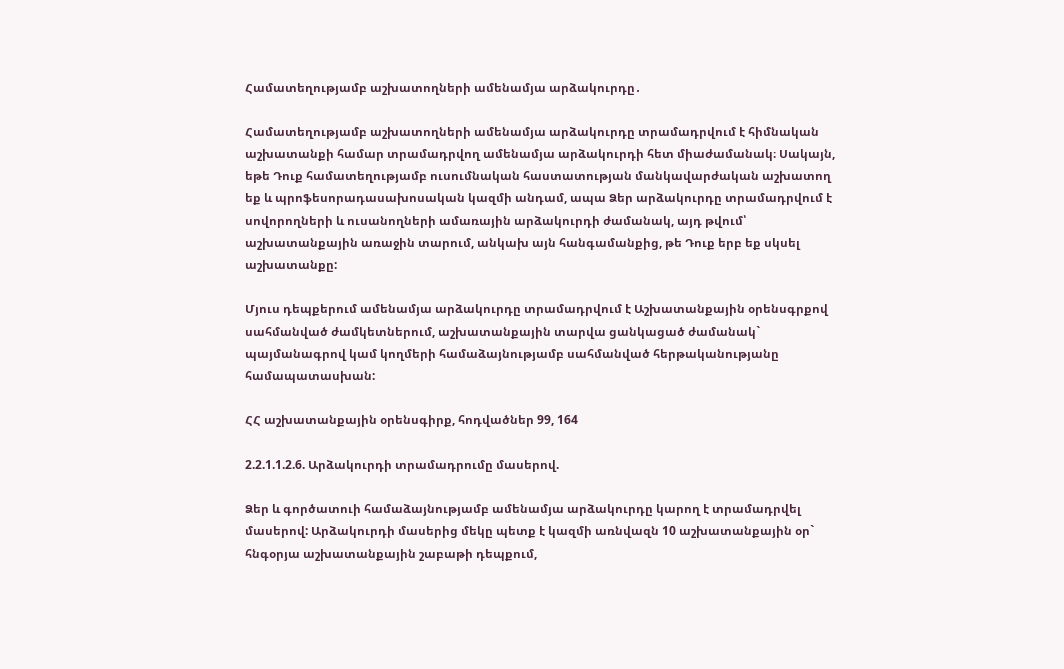Համատեղությամբ աշխատողների ամենամյա արձակուրդը․

Համատեղությամբ աշխատողների ամենամյա արձակուրդը տրամադրվում է հիմնական աշխատանքի համար տրամադրվող ամենամյա արձակուրդի հետ միաժամանակ։ Սակայն, եթե Դուք համատեղությամբ ուսումնական հաստատության մանկավարժական աշխատող եք և պրոֆեսորադասախոսական կազմի անդամ, ապա Ձեր արձակուրդը տրամադրվում է սովորողների և ուսանողների ամառային արձակուրդի ժամանակ, այդ թվում՝ աշխատանքային առաջին տարում, անկախ այն հանգամանքից, թե Դուք երբ եք սկսել աշխատանքը:

Մյուս դեպքերում ամենամյա արձակուրդը տրամադրվում է Աշխատանքային օրենսգրքով սահմանված ժամկետներում, աշխատանքային տարվա ցանկացած ժամանակ` պայմանագրով կամ կողմերի համաձայնությամբ սահմանված հերթականությանը համապատասխան:

ՀՀ աշխատանքային օրենսգիրք, հոդվածներ 99, 164

2.2.1.1.2.6. Արձակուրդի տրամադրումը մասերով.

Ձեր և գործատուի համաձայնությամբ ամենամյա արձակուրդը կարող է տրամադրվել մասերով: Արձակուրդի մասերից մեկը պետք է կազմի առնվազն 10 աշխատանքային օր` հնգօրյա աշխատանքային շաբաթի դեպքում,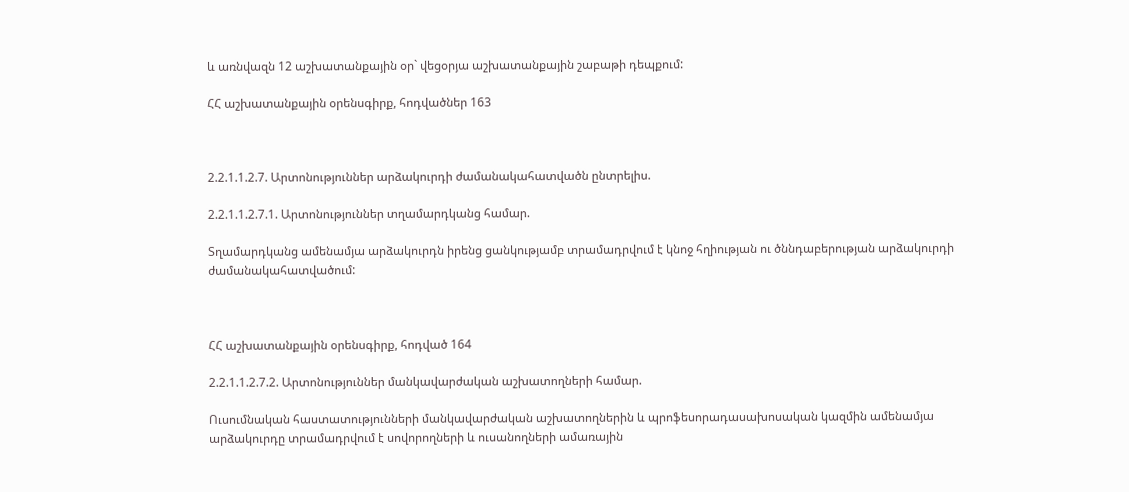և առնվազն 12 աշխատանքային օր` վեցօրյա աշխատանքային շաբաթի դեպքում:

ՀՀ աշխատանքային օրենսգիրք, հոդվածներ 163



2.2.1.1.2.7. Արտոնություններ արձակուրդի ժամանակահատվածն ընտրելիս.

2.2.1.1.2.7.1. Արտոնություններ տղամարդկանց համար.

Տղամարդկանց ամենամյա արձակուրդն իրենց ցանկությամբ տրամադրվում է կնոջ հղիության ու ծննդաբերության արձակուրդի ժամանակահատվածում:



ՀՀ աշխատանքային օրենսգիրք, հոդված 164

2.2.1.1.2.7.2. Արտոնություններ մանկավարժական աշխատողների համար.

Ուսումնական հաստատությունների մանկավարժական աշխատողներին և պրոֆեսորադասախոսական կազմին ամենամյա արձակուրդը տրամադրվում է սովորողների և ուսանողների ամառային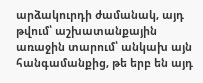արձակուրդի ժամանակ, այդ թվում՝ աշխատանքային առաջին տարում՝ անկախ այն հանգամանքից, թե երբ են այդ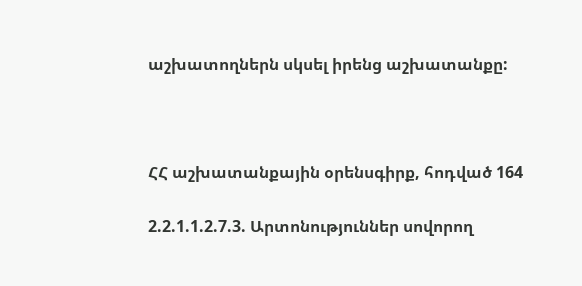աշխատողներն սկսել իրենց աշխատանքը:



ՀՀ աշխատանքային օրենսգիրք, հոդված 164

2.2.1.1.2.7.3. Արտոնություններ սովորող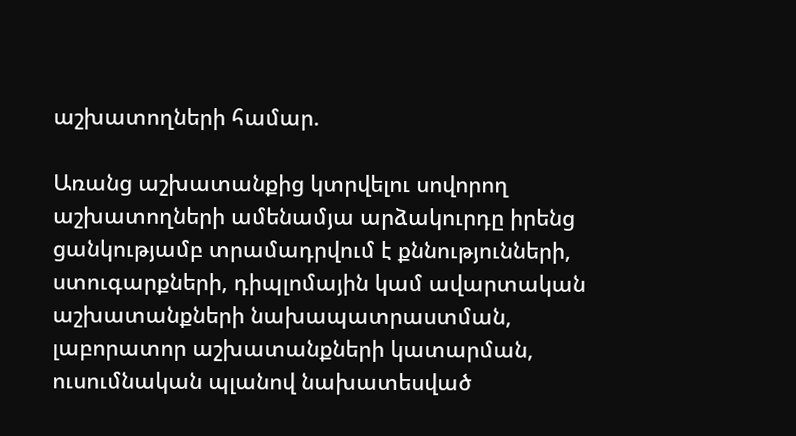աշխատողների համար.

Առանց աշխատանքից կտրվելու սովորող աշխատողների ամենամյա արձակուրդը իրենց ցանկությամբ տրամադրվում է քննությունների, ստուգարքների, դիպլոմային կամ ավարտական աշխատանքների նախապատրաստման, լաբորատոր աշխատանքների կատարման, ուսումնական պլանով նախատեսված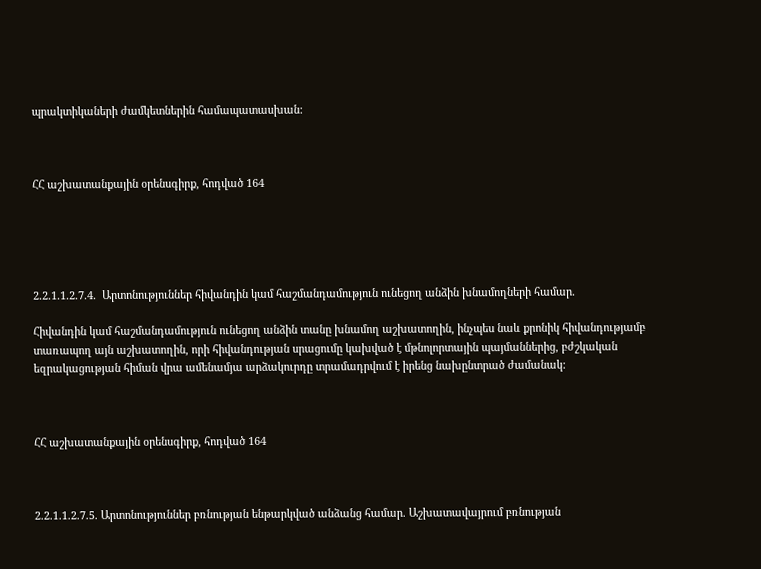պրակտիկաների ժամկետներին համապատասխան:



ՀՀ աշխատանքային օրենսգիրք, հոդված 164





2.2.1.1.2.7.4.  Արտոնություններ հիվանդին կամ հաշմանդամություն ունեցող անձին խնամողների համար.

Հիվանդին կամ հաշմանդամություն ունեցող անձին տանը խնամող աշխատողին, ինչպես նաև քրոնիկ հիվանդությամբ տառապող այն աշխատողին, որի հիվանդության սրացումը կախված է մթնոլորտային պայմաններից, բժշկական եզրակացության հիման վրա ամենամյա արձակուրդը տրամադրվում է իրենց նախընտրած ժամանակ:



ՀՀ աշխատանքային օրենսգիրք, հոդված 164



2.2.1.1.2.7.5. Արտոնություններ բռնության ենթարկված անձանց համար. Աշխատավայրում բռնության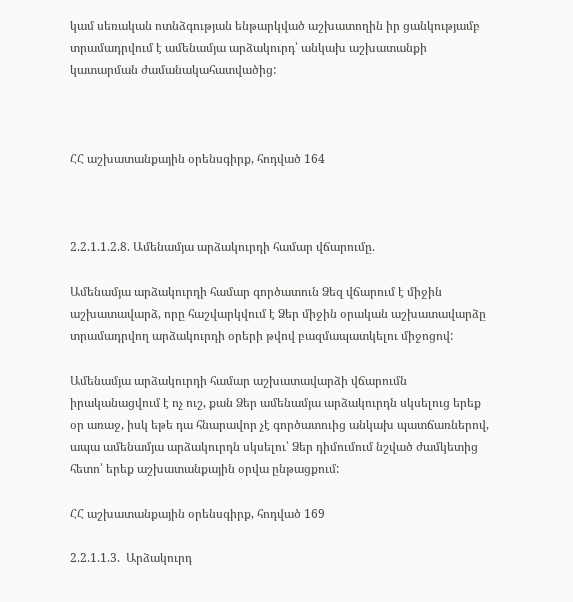կամ սեռական ոտնձգության ենթարկված աշխատողին իր ցանկությամբ տրամադրվում է ամենամյա արձակուրդ՝ անկախ աշխատանքի կատարման ժամանակահատվածից:



ՀՀ աշխատանքային օրենսգիրք, հոդված 164



2.2.1.1.2.8. Ամենամյա արձակուրդի համար վճարումը.

Ամենամյա արձակուրդի համար գործատուն Ձեզ վճարում է միջին աշխատավարձ, որը հաշվարկվում է Ձեր միջին օրական աշխատավարձը տրամադրվող արձակուրդի օրերի թվով բազմապատկելու միջոցով:

Ամենամյա արձակուրդի համար աշխատավարձի վճարումն իրականացվում է ոչ ուշ, քան Ձեր ամենամյա արձակուրդն սկսելուց երեք օր առաջ, իսկ եթե դա հնարավոր չէ գործատուից անկախ պատճառներով, ապա ամենամյա արձակուրդն սկսելու՝ Ձեր դիմումում նշված ժամկետից հետո՝ երեք աշխատանքային օրվա ընթացքում:

ՀՀ աշխատանքային օրենսգիրք, հոդված 169

2.2.1.1.3.  Արձակուրդ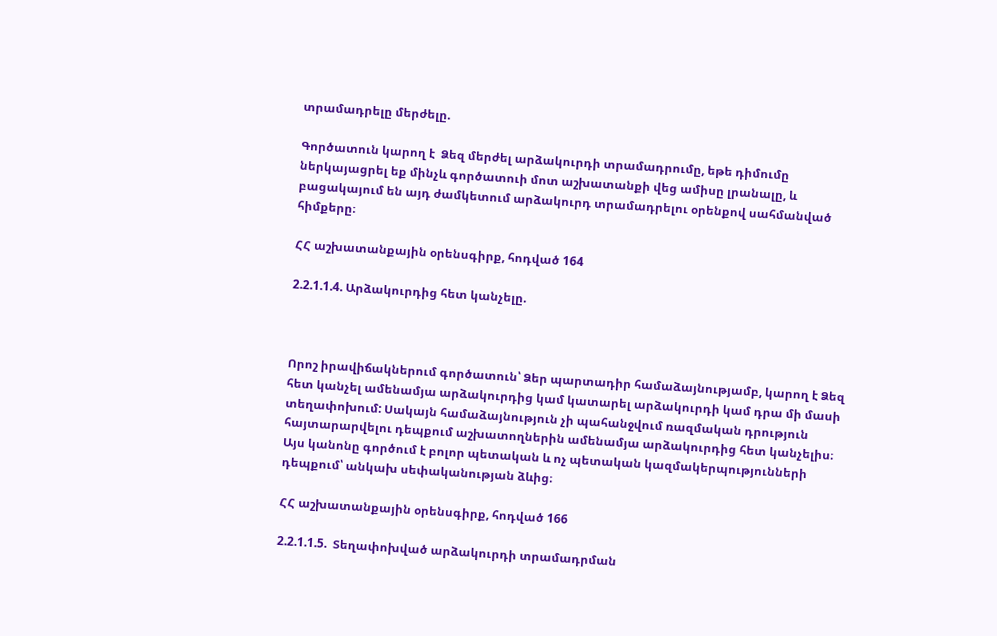տրամադրելը մերժելը.

Գործատուն կարող է  Ձեզ մերժել արձակուրդի տրամադրումը, եթե դիմումը ներկայացրել եք մինչև գործատուի մոտ աշխատանքի վեց ամիսը լրանալը, և բացակայում են այդ ժամկետում արձակուրդ տրամադրելու օրենքով սահմանված հիմքերը։

ՀՀ աշխատանքային օրենսգիրք, հոդված 164

2.2.1.1.4. Արձակուրդից հետ կանչելը.



Որոշ իրավիճակներում գործատուն՝ Ձեր պարտադիր համաձայնությամբ, կարող է Ձեզ  հետ կանչել ամենամյա արձակուրդից կամ կատարել արձակուրդի կամ դրա մի մասի տեղափոխում: Սակայն համաձայնություն չի պահանջվում ռազմական դրություն հայտարարվելու դեպքում աշխատողներին ամենամյա արձակուրդից հետ կանչելիս։ Այս կանոնը գործում է բոլոր պետական և ոչ պետական կազմակերպությունների դեպքում՝ անկախ սեփականության ձևից։

ՀՀ աշխատանքային օրենսգիրք, հոդված 166

2.2.1.1.5.  Տեղափոխված արձակուրդի տրամադրման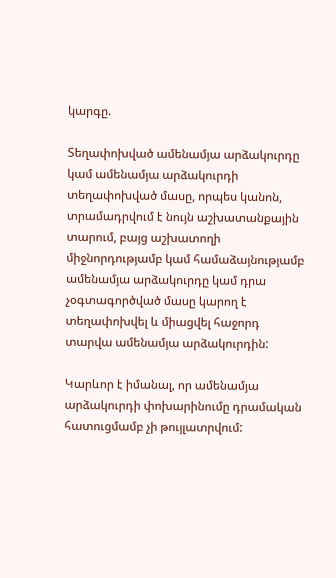կարգը.

Տեղափոխված ամենամյա արձակուրդը կամ ամենամյա արձակուրդի տեղափոխված մասը, որպես կանոն, տրամադրվում է նույն աշխատանքային տարում, բայց աշխատողի միջնորդությամբ կամ համաձայնությամբ ամենամյա արձակուրդը կամ դրա չօգտագործված մասը կարող է տեղափոխվել և միացվել հաջորդ տարվա ամենամյա արձակուրդին:

Կարևոր է իմանալ, որ ամենամյա արձակուրդի փոխարինումը դրամական հատուցմամբ չի թույլատրվում: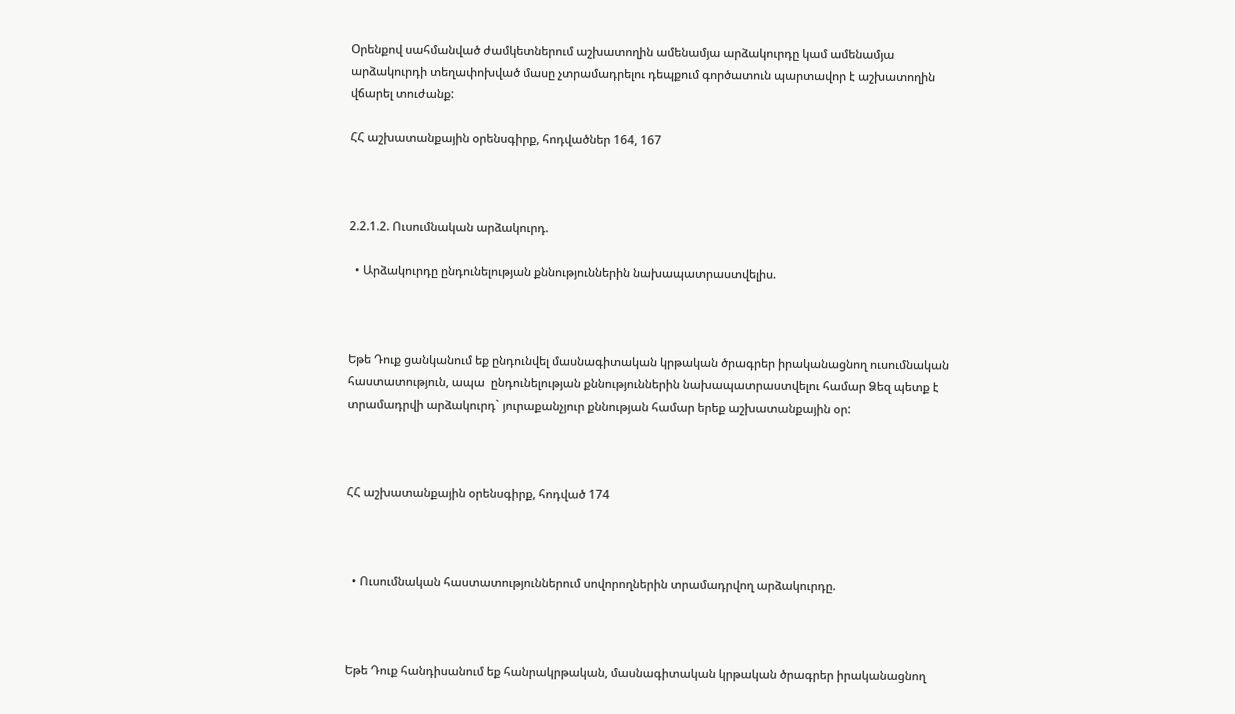Օրենքով սահմանված ժամկետներում աշխատողին ամենամյա արձակուրդը կամ ամենամյա արձակուրդի տեղափոխված մասը չտրամադրելու դեպքում գործատուն պարտավոր է աշխատողին վճարել տուժանք:

ՀՀ աշխատանքային օրենսգիրք, հոդվածներ 164, 167



2.2.1.2. Ուսումնական արձակուրդ.

  • Արձակուրդը ընդունելության քննություններին նախապատրաստվելիս.



Եթե Դուք ցանկանում եք ընդունվել մասնագիտական կրթական ծրագրեր իրականացնող ուսումնական հաստատություն, ապա  ընդունելության քննություններին նախապատրաստվելու համար Ձեզ պետք է տրամադրվի արձակուրդ` յուրաքանչյուր քննության համար երեք աշխատանքային օր:



ՀՀ աշխատանքային օրենսգիրք, հոդված 174



  • Ուսումնական հաստատություններում սովորողներին տրամադրվող արձակուրդը.



Եթե Դուք հանդիսանում եք հանրակրթական, մասնագիտական կրթական ծրագրեր իրականացնող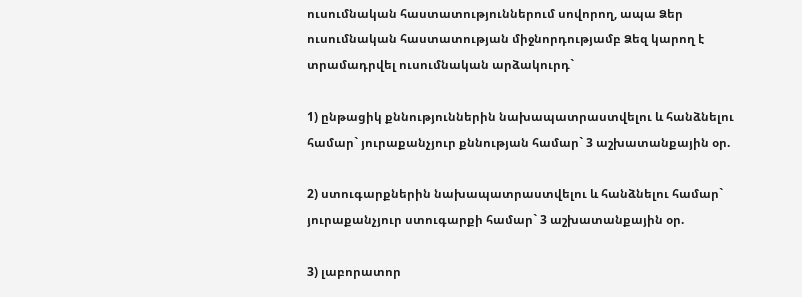ուսումնական հաստատություններում սովորող, ապա Ձեր ուսումնական հաստատության միջնորդությամբ Ձեզ կարող է տրամադրվել ուսումնական արձակուրդ`

1) ընթացիկ քննություններին նախապատրաստվելու և հանձնելու համար` յուրաքանչյուր քննության համար` 3 աշխատանքային օր.

2) ստուգարքներին նախապատրաստվելու և հանձնելու համար` յուրաքանչյուր ստուգարքի համար` 3 աշխատանքային օր.

3) լաբորատոր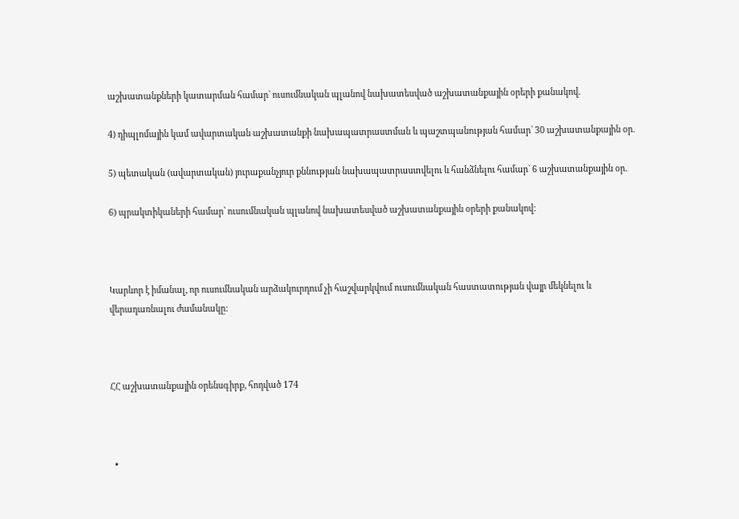աշխատանքների կատարման համար` ուսումնական պլանով նախատեսված աշխատանքային օրերի քանակով.

4) դիպլոմային կամ ավարտական աշխատանքի նախապատրաստման և պաշտպանության համար` 30 աշխատանքային օր.

5) պետական (ավարտական) յուրաքանչյուր քննության նախապատրաստվելու և հանձնելու համար` 6 աշխատանքային օր.

6) պրակտիկաների համար՝ ուսումնական պլանով նախատեսված աշխատանքային օրերի քանակով:



Կարևոր է իմանալ, որ ուսումնական արձակուրդում չի հաշվարկվում ուսումնական հաստատության վայր մեկնելու և վերադառնալու ժամանակը:



ՀՀ աշխատանքային օրենսգիրք, հոդված 174



  •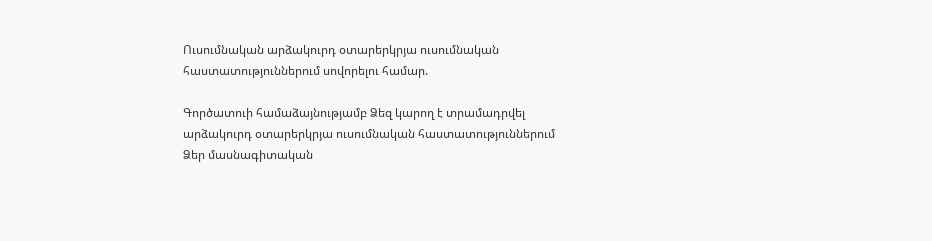Ուսումնական արձակուրդ օտարերկրյա ուսումնական հաստատություններում սովորելու համար.

Գործատուի համաձայնությամբ Ձեզ կարող է տրամադրվել արձակուրդ օտարերկրյա ուսումնական հաստատություններում Ձեր մասնագիտական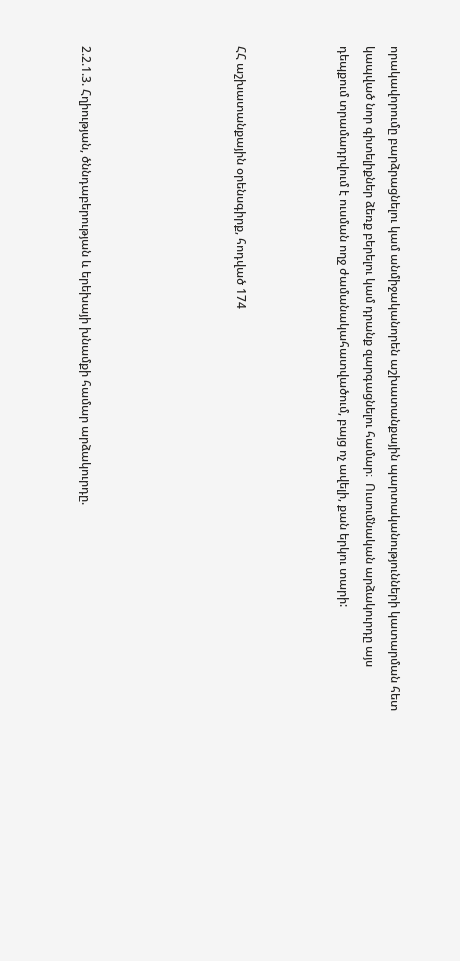որակավորումը բարձրացնելու կամ անմիջականորեն աշխատանքային պարտականությունների կատարման հետ կապված նոր գիտելիքներ ձեռք բերելու կամ դրանք զարգացնելու համար։  Ուսումնական արձակուրդը այս դեպքում տրամադրվում է ուսման ողջ ժամանակահատվածում, բայց ոչ ավելի, քան երկու տարի:



ՀՀ աշխատանքային օրենսգիրք, հոդված 174





2.2.1.3. Հղիության, ծննդաբերության և երեխայի խնամքի համար արձակուրդը.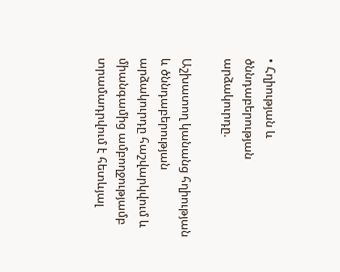• Հղիության և ծննդաբերության արձակուրդը.

Աշխատող կանանց հղիության և ծննդաբերության արձակուրդը հաշվարկվում և միանգամից ամբողջությամբ տրամադրվում է հետևյալ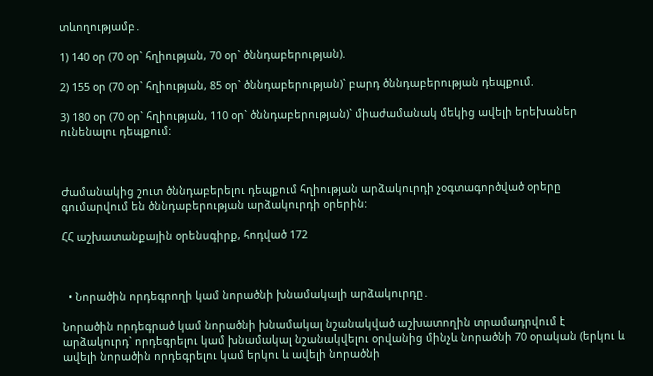տևողությամբ․

1) 140 օր (70 օր` հղիության, 70 օր` ծննդաբերության).

2) 155 օր (70 օր` հղիության, 85 օր` ծննդաբերության)` բարդ ծննդաբերության դեպքում.

3) 180 օր (70 օր` հղիության, 110 օր` ծննդաբերության)` միաժամանակ մեկից ավելի երեխաներ ունենալու դեպքում:



Ժամանակից շուտ ծննդաբերելու դեպքում հղիության արձակուրդի չօգտագործված օրերը գումարվում են ծննդաբերության արձակուրդի օրերին:

ՀՀ աշխատանքային օրենսգիրք, հոդված 172



  • Նորածին որդեգրողի կամ նորածնի խնամակալի արձակուրդը․

Նորածին որդեգրած կամ նորածնի խնամակալ նշանակված աշխատողին տրամադրվում է արձակուրդ` որդեգրելու կամ խնամակալ նշանակվելու օրվանից մինչև նորածնի 70 օրական (երկու և ավելի նորածին որդեգրելու կամ երկու և ավելի նորածնի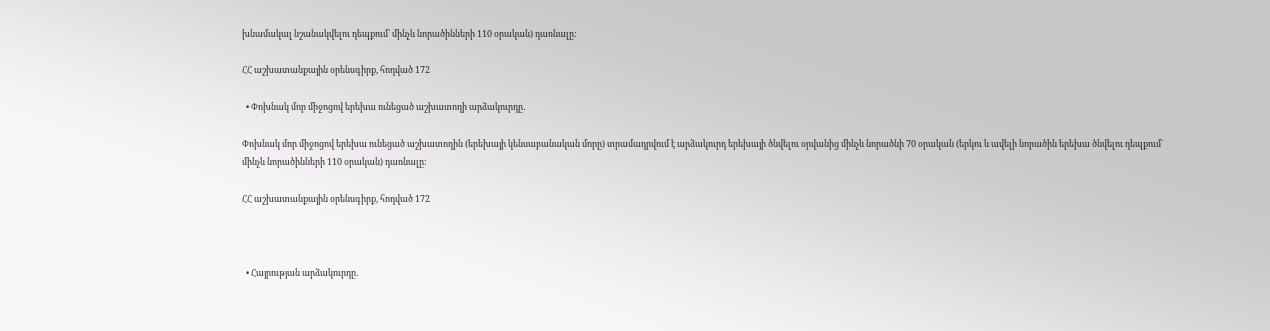խնամակալ նշանակվելու դեպքում` մինչև նորածինների 110 օրական) դառնալը:

ՀՀ աշխատանքային օրենսգիրք, հոդված 172

  • Փոխնակ մոր միջոցով երեխա ունեցած աշխատողի արձակուրդը․

Փոխնակ մոր միջոցով երեխա ունեցած աշխատողին (երեխայի կենսաբանական մորը) տրամադրվում է արձակուրդ երեխայի ծնվելու օրվանից մինչև նորածնի 70 օրական (երկու և ավելի նորածին երեխա ծնվելու դեպքում` մինչև նորածինների 110 օրական) դառնալը:

ՀՀ աշխատանքային օրենսգիրք, հոդված 172



  • Հայրության արձակուրդը․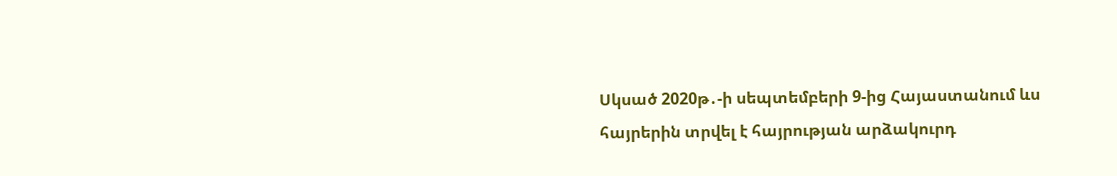Սկսած 2020թ․-ի սեպտեմբերի 9-ից Հայաստանում ևս հայրերին տրվել է հայրության արձակուրդ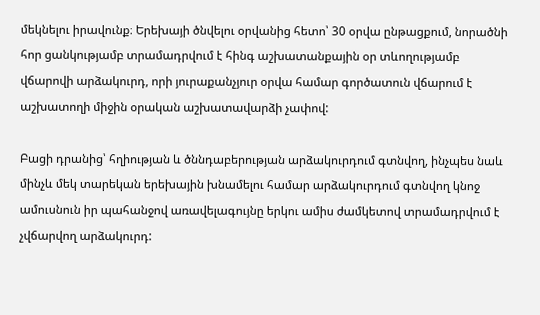մեկնելու իրավունք։ Երեխայի ծնվելու օրվանից հետո՝ 30 օրվա ընթացքում, նորածնի հոր ցանկությամբ տրամադրվում է հինգ աշխատանքային օր տևողությամբ վճարովի արձակուրդ, որի յուրաքանչյուր օրվա համար գործատուն վճարում է աշխատողի միջին օրական աշխատավարձի չափով:

Բացի դրանից՝ հղիության և ծննդաբերության արձակուրդում գտնվող, ինչպես նաև մինչև մեկ տարեկան երեխային խնամելու համար արձակուրդում գտնվող կնոջ ամուսնուն իր պահանջով առավելագույնը երկու ամիս ժամկետով տրամադրվում է չվճարվող արձակուրդ: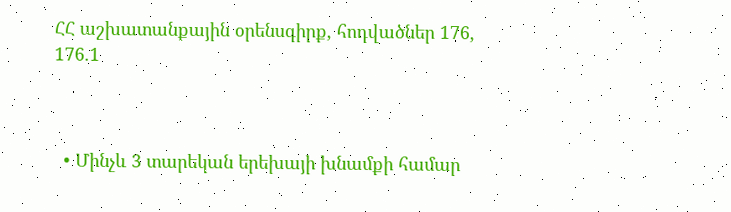ՀՀ աշխատանքային օրենսգիրք, հոդվածներ 176, 176.1



  • Մինչև 3 տարեկան երեխայի խնամքի համար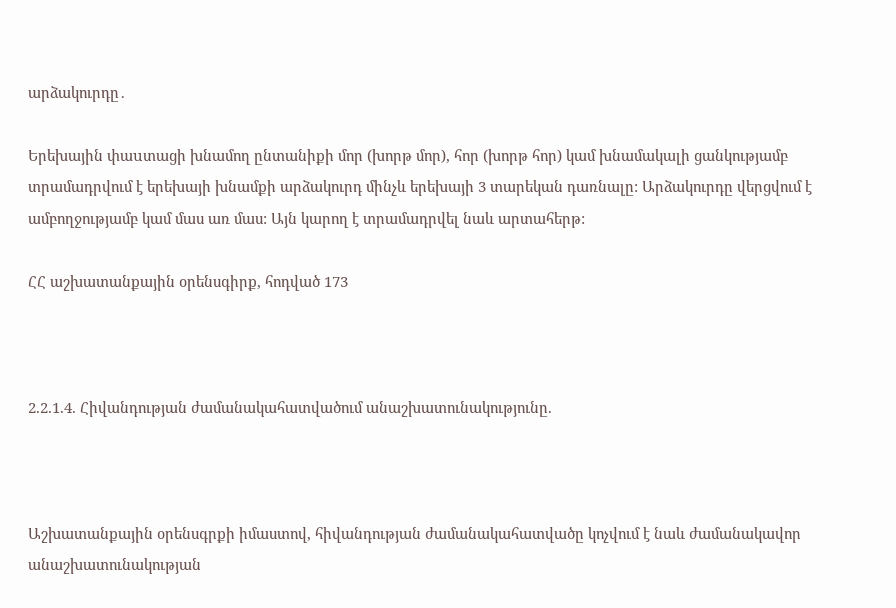արձակուրդը․

Երեխային փաuտացի խնամող ընտանիքի մոր (խորթ մոր), հոր (խորթ հոր) կամ խնամակալի ցանկությամբ տրամադրվում է երեխայի խնամքի արձակուրդ մինչև երեխայի 3 տարեկան դառնալը: Արձակուրդը վերցվում է ամբողջությամբ կամ մաս առ մաս: Այն կարող է տրամադրվել նաև արտահերթ:

ՀՀ աշխատանքային օրենսգիրք, հոդված 173



2.2.1.4. Հիվանդության ժամանակահատվածում անաշխատունակությունը.



Աշխատանքային օրենսգրքի իմաստով, հիվանդության ժամանակահատվածը կոչվում է նաև ժամանակավոր անաշխատունակության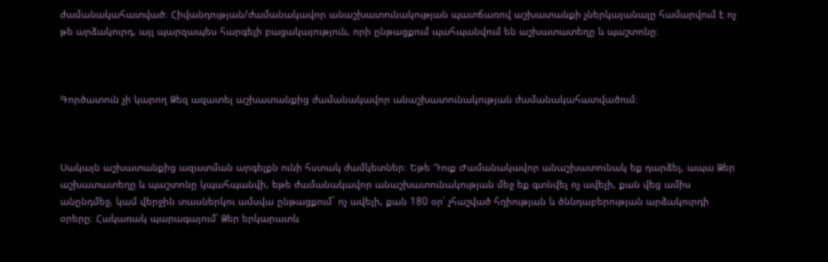ժամանակահատված։ Հիվանդության/ժամանակավոր անաշխատունակության պատճառով աշխատանքի չներկայանալը համարվում է ոչ թե արձակուրդ, այլ պարզապես հարգելի բացակայություն, որի ընթացքում պահպանվում են աշխատատեղը և պաշտոնը։



Գործատուն չի կարող Ձեզ ազատել աշխատանքից ժամանակավոր անաշխատունակության ժամանակահատվածում։



Սակայն աշխատանքից ազատման արգելքն ունի հստակ ժամկետներ։ Եթե Դուք Ժամանակավոր անաշխատունակ եք դարձել, ապա Ձեր աշխատատեղը և պաշտոնը կպահպանվի, եթե ժամանակավոր անաշխատունակության մեջ եք գտնվել ոչ ավելի, քան վեց ամիս անընդմեջ, կամ վերջին տասներկու ամսվա ընթացքում` ոչ ավելի, քան 180 օր՝ չհաշված հղիության և ծննդաբերության արձակուրդի օրերը։ Հակառակ պարագայում՝ Ձեր երկարատև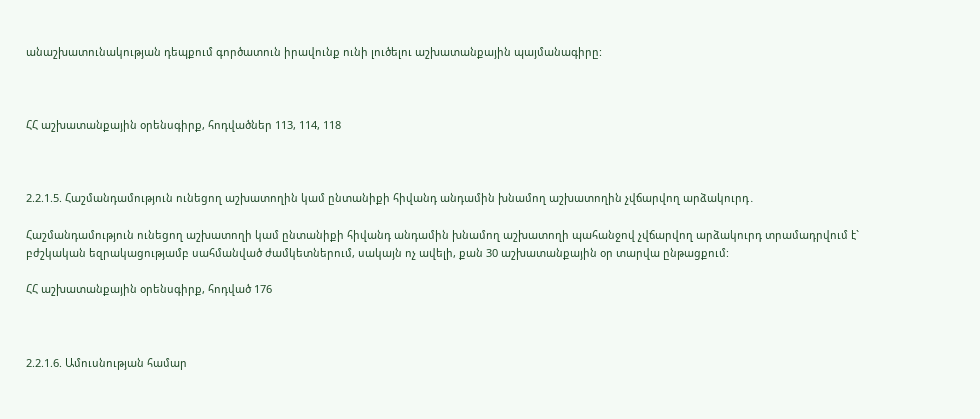անաշխատունակության դեպքում գործատուն իրավունք ունի լուծելու աշխատանքային պայմանագիրը:



ՀՀ աշխատանքային օրենսգիրք, հոդվածներ 113, 114, 118



2.2.1.5. Հաշմանդամություն ունեցող աշխատողին կամ ընտանիքի հիվանդ անդամին խնամող աշխատողին չվճարվող արձակուրդ․

Հաշմանդամություն ունեցող աշխատողի կամ ընտանիքի հիվանդ անդամին խնամող աշխատողի պահանջով չվճարվող արձակուրդ տրամադրվում է` բժշկական եզրակացությամբ սահմանված ժամկետներում, սակայն ոչ ավելի, քան 30 աշխատանքային օր տարվա ընթացքում:

ՀՀ աշխատանքային օրենսգիրք, հոդված 176



2.2.1.6. Ամուսնության համար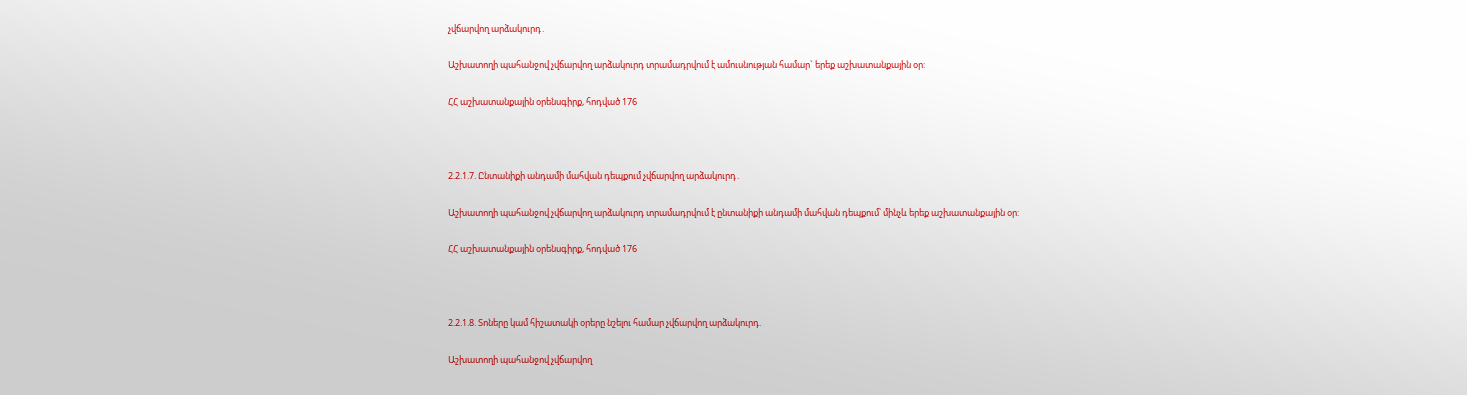չվճարվող արձակուրդ․

Աշխատողի պահանջով չվճարվող արձակուրդ տրամադրվում է ամուսնության համար` երեք աշխատանքային օր:

ՀՀ աշխատանքային օրենսգիրք, հոդված 176



2.2.1.7. Ընտանիքի անդամի մահվան դեպքում չվճարվող արձակուրդ․

Աշխատողի պահանջով չվճարվող արձակուրդ տրամադրվում է ընտանիքի անդամի մահվան դեպքում՝ մինչև երեք աշխատանքային օր:

ՀՀ աշխատանքային օրենսգիրք, հոդված 176



2.2.1.8. Տոները կամ հիշատակի օրերը նշելու համար չվճարվող արձակուրդ.

Աշխատողի պահանջով չվճարվող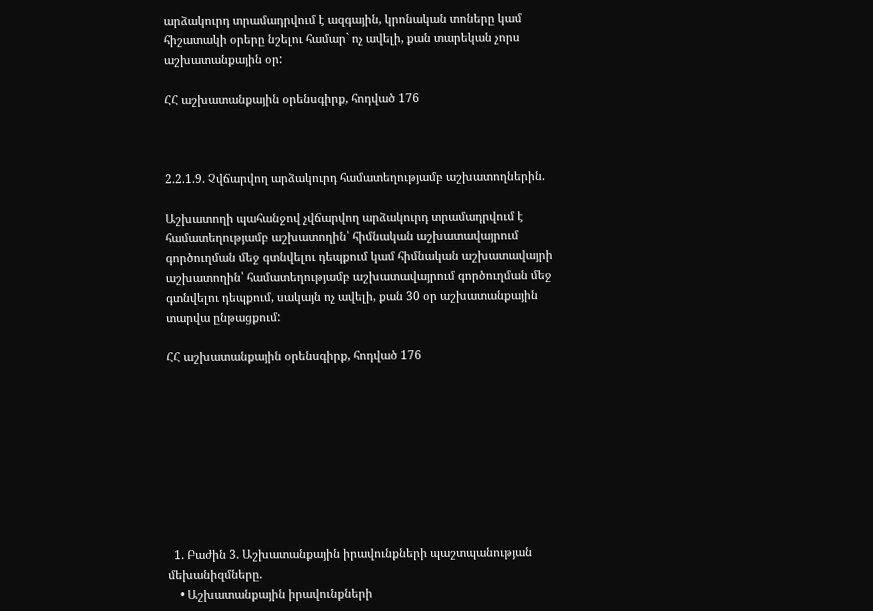արձակուրդ տրամադրվում է ազգային, կրոնական տոները կամ հիշատակի օրերը նշելու համար` ոչ ավելի, քան տարեկան չորս աշխատանքային օր:

ՀՀ աշխատանքային օրենսգիրք, հոդված 176



2.2.1.9. Չվճարվող արձակուրդ համատեղությամբ աշխատողներին.

Աշխատողի պահանջով չվճարվող արձակուրդ տրամադրվում է համատեղությամբ աշխատողին՝ հիմնական աշխատավայրում գործուղման մեջ գտնվելու դեպքում կամ հիմնական աշխատավայրի աշխատողին՝ համատեղությամբ աշխատավայրում գործուղման մեջ գտնվելու դեպքում, սակայն ոչ ավելի, քան 30 օր աշխատանքային տարվա ընթացքում:

ՀՀ աշխատանքային օրենսգիրք, հոդված 176









  1. Բաժին 3. Աշխատանքային իրավունքների պաշտպանության մեխանիզմները.
    • Աշխատանքային իրավունքների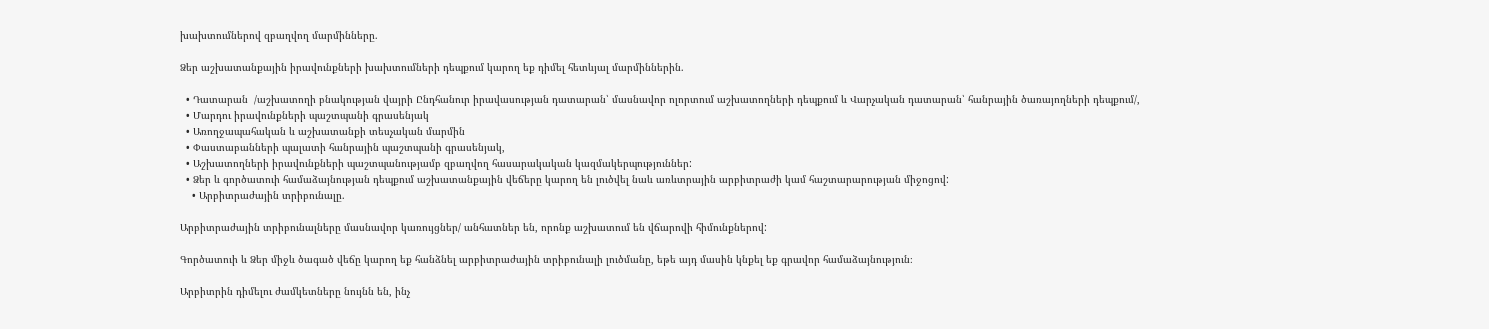խախտումներով զբաղվող մարմինները.

Ձեր աշխատանքային իրավունքների խախտումների դեպքում կարող եք դիմել հետևյալ մարմիններին.

  • Դատարան  /աշխատողի բնակության վայրի Ընդհանուր իրավասության դատարան՝ մասնավոր ոլորտում աշխատողների դեպքում և Վարչական դատարան՝ հանրային ծառայողների դեպքում/,
  • Մարդու իրավունքների պաշտպանի գրասենյակ
  • Առողջապահական և աշխատանքի տեսչական մարմին
  • Փաստաբանների պալատի հանրային պաշտպանի գրասենյակ,
  • Աշխատողների իրավունքների պաշտպանությամբ զբաղվող հասարակական կազմակերպություններ:
  • Ձեր և գործատուի համաձայնության դեպքում աշխատանքային վեճերը կարող են լուծվել նաև առևտրային արբիտրաժի կամ հաշտարարության միջոցով:
    • Արբիտրաժային տրիբունալը.

Արբիտրաժային տրիբունալները մասնավոր կառույցներ/ անհատներ են, որոնք աշխատում են վճարովի հիմունքներով:

Գործատուի և Ձեր միջև ծագած վեճը կարող եք հանձնել արբիտրաժային տրիբունալի լուծմանը, եթե այդ մասին կնքել եք գրավոր համաձայնություն։

Արբիտրին դիմելու ժամկետները նույնն են, ինչ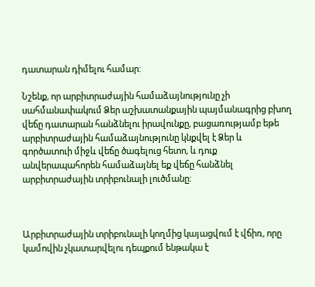դատարան դիմելու համար:

Նշենք, որ արբիտրաժային համաձայնությունը չի սահմանափակում Ձեր աշխատանքային պայմանագրից բխող վեճը դատարան հանձնելու իրավունքը, բացառությամբ եթե արբիտրաժային համաձայնությունը կնքվել է Ձեր և գործատուի միջև վեճը ծագելուց հետո, և դուք անվերապահորեն համաձայնել եք վեճը հանձնել արբիտրաժային տրիբունալի լուծմանը:



Արբիտրաժային տրիբունալի կողմից կայացվում է վճիռ, որը կամովին չկատարվելու դեպքում ենթակա է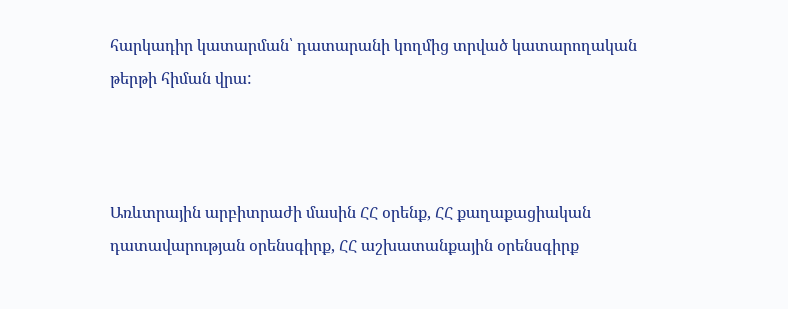հարկադիր կատարման՝ դատարանի կողմից տրված կատարողական թերթի հիման վրա:



Առևտրային արբիտրաժի մասին ՀՀ օրենք, ՀՀ քաղաքացիական դատավարության օրենսգիրք, ՀՀ աշխատանքային օրենսգիրք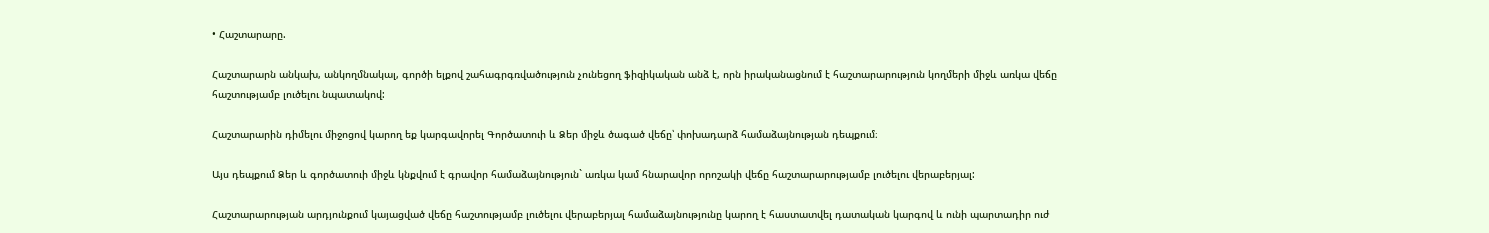• Հաշտարարը.

Հաշտարարն անկախ, անկողմնակալ, գործի ելքով շահագրգռվածություն չունեցող ֆիզիկական անձ է, որն իրականացնում է հաշտարարություն կողմերի միջև առկա վեճը հաշտությամբ լուծելու նպատակով:

Հաշտարարին դիմելու միջոցով կարող եք կարգավորել Գործատուի և Ձեր միջև ծագած վեճը՝ փոխադարձ համաձայնության դեպքում։

Այս դեպքում Ձեր և գործատուի միջև կնքվում է գրավոր համաձայնություն` առկա կամ հնարավոր որոշակի վեճը հաշտարարությամբ լուծելու վերաբերյալ:

Հաշտարարության արդյունքում կայացված վեճը հաշտությամբ լուծելու վերաբերյալ համաձայնությունը կարող է հաստատվել դատական կարգով և ունի պարտադիր ուժ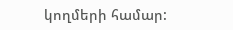կողմերի համար: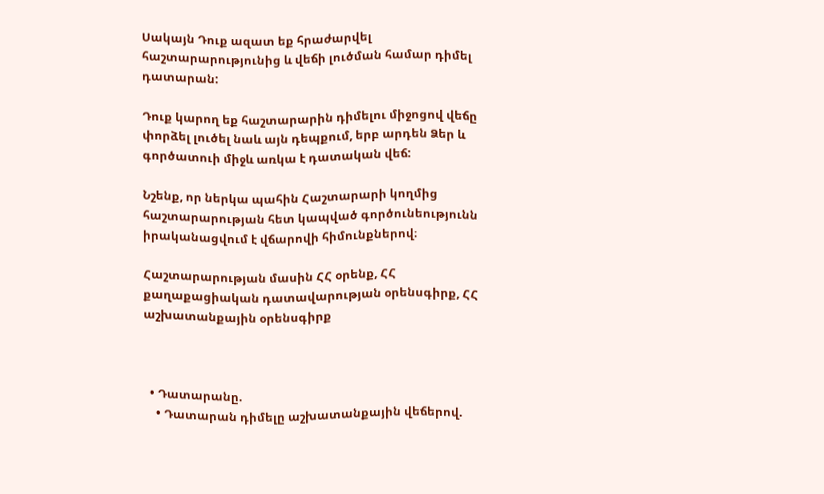Սակայն Դուք ազատ եք հրաժարվել հաշտարարությունից և վեճի լուծման համար դիմել դատարան:

Դուք կարող եք հաշտարարին դիմելու միջոցով վեճը փորձել լուծել նաև այն դեպքում, երբ արդեն Ձեր և գործատուի միջև առկա է դատական վեճ:

Նշենք, որ ներկա պահին Հաշտարարի կողմից հաշտարարության հետ կապված գործունեությունն իրականացվում է վճարովի հիմունքներով։

Հաշտարարության մասին ՀՀ օրենք, ՀՀ քաղաքացիական դատավարության օրենսգիրք, ՀՀ աշխատանքային օրենսգիրք



  • Դատարանը.
    • Դատարան դիմելը աշխատանքային վեճերով.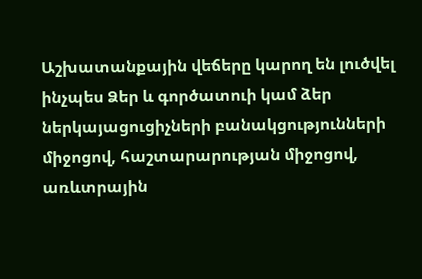Աշխատանքային վեճերը կարող են լուծվել ինչպես Ձեր և գործատուի կամ ձեր ներկայացուցիչների բանակցությունների միջոցով, հաշտարարության միջոցով, առևտրային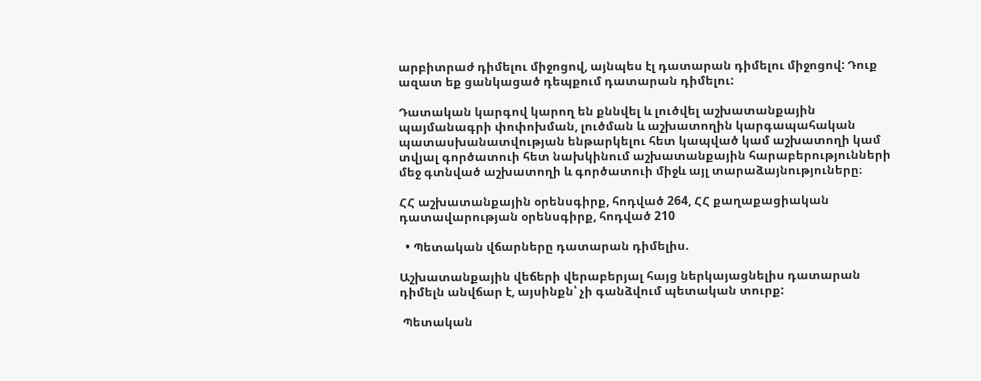արբիտրաժ դիմելու միջոցով, այնպես էլ դատարան դիմելու միջոցով: Դուք ազատ եք ցանկացած դեպքում դատարան դիմելու:

Դատական կարգով կարող են քննվել և լուծվել աշխատանքային պայմանագրի փոփոխման, լուծման և աշխատողին կարգապահական պատասխանատվության ենթարկելու հետ կապված կամ աշխատողի կամ տվյալ գործատուի հետ նախկինում աշխատանքային հարաբերությունների մեջ գտնված աշխատողի և գործատուի միջև այլ տարաձայնություները։

ՀՀ աշխատանքային օրենսգիրք, հոդված 264, ՀՀ քաղաքացիական դատավարության օրենսգիրք, հոդված 210

  • Պետական վճարները դատարան դիմելիս.

Աշխատանքային վեճերի վերաբերյալ հայց ներկայացնելիս դատարան դիմելն անվճար է, այսինքն՝ չի գանձվում պետական տուրք:

 Պետական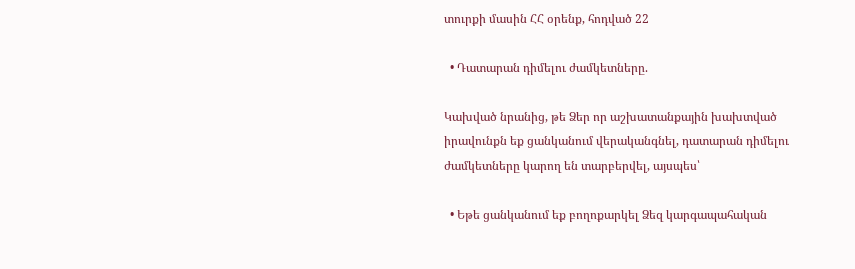տուրքի մասին ՀՀ օրենք, հոդված 22

  • Դատարան դիմելու ժամկետները.

Կախված նրանից, թե Ձեր որ աշխատանքային խախտված իրավունքն եք ցանկանում վերականգնել, դատարան դիմելու ժամկետները կարող են տարբերվել, այսպես՝

  • Եթե ցանկանում եք բողոքարկել Ձեզ կարգապահական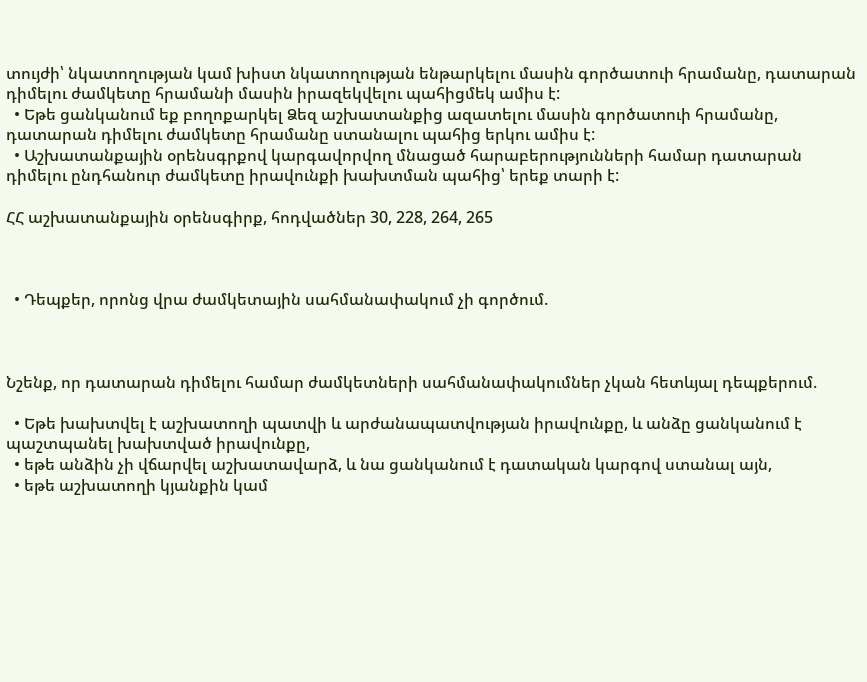տույժի՝ նկատողության կամ խիստ նկատողության ենթարկելու մասին գործատուի հրամանը, դատարան դիմելու ժամկետը հրամանի մասին իրազեկվելու պահիցմեկ ամիս է:
  • Եթե ցանկանում եք բողոքարկել Ձեզ աշխատանքից ազատելու մասին գործատուի հրամանը, դատարան դիմելու ժամկետը հրամանը ստանալու պահից երկու ամիս է:
  • Աշխատանքային օրենսգրքով կարգավորվող մնացած հարաբերությունների համար դատարան դիմելու ընդհանուր ժամկետը իրավունքի խախտման պահից՝ երեք տարի է:

ՀՀ աշխատանքային օրենսգիրք, հոդվածներ 30, 228, 264, 265



  • Դեպքեր, որոնց վրա ժամկետային սահմանափակում չի գործում.



Նշենք, որ դատարան դիմելու համար ժամկետների սահմանափակումներ չկան հետևյալ դեպքերում.

  • Եթե խախտվել է աշխատողի պատվի և արժանապատվության իրավունքը, և անձը ցանկանում է պաշտպանել խախտված իրավունքը,
  • եթե անձին չի վճարվել աշխատավարձ, և նա ցանկանում է դատական կարգով ստանալ այն,
  • եթե աշխատողի կյանքին կամ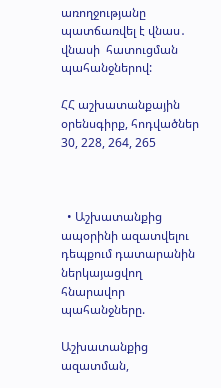առողջությանը պատճառվել է վնաս․ վնասի  հատուցման պահանջներով:

ՀՀ աշխատանքային օրենսգիրք, հոդվածներ 30, 228, 264, 265



  • Աշխատանքից ապօրինի ազատվելու դեպքում դատարանին ներկայացվող հնարավոր պահանջները.

Աշխատանքից ազատման,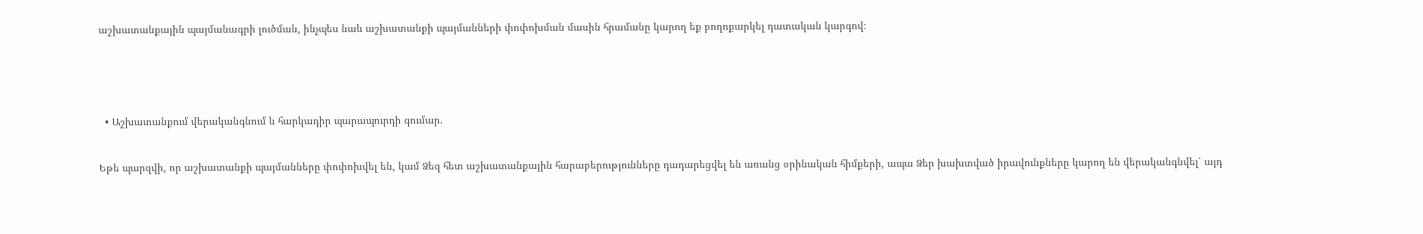աշխատանքային պայմանագրի լուծման, ինչպես նաև աշխատանքի պայմանների փոփոխման մասին հրամանը կարող եք բողոքարկել դատական կարգով։



  • Աշխատանքում վերականգնում և հարկադիր պարապուրդի գումար.

Եթե պարզվի, որ աշխատանքի պայմանները փոփոխվել են, կամ Ձեզ հետ աշխատանքային հարաբերությունները դադարեցվել են առանց օրինական հիմքերի, ապա Ձեր խախտված իրավունքները կարող են վերականգնվել՝ այդ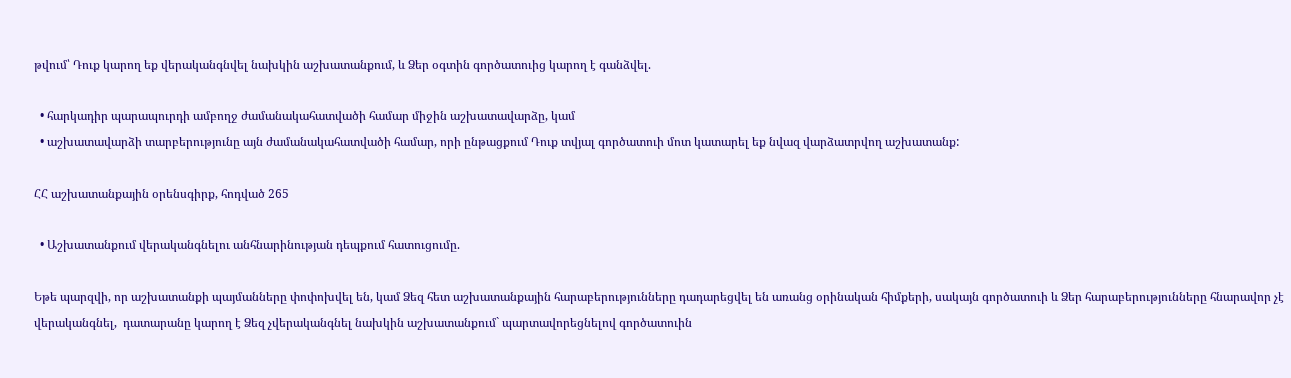թվում՝ Դուք կարող եք վերականգնվել նախկին աշխատանքում, և Ձեր օգտին գործատուից կարող է գանձվել.

  • հարկադիր պարապուրդի ամբողջ ժամանակահատվածի համար միջին աշխատավարձը, կամ
  • աշխատավարձի տարբերությունը այն ժամանակահատվածի համար, որի ընթացքում Դուք տվյալ գործատուի մոտ կատարել եք նվազ վարձատրվող աշխատանք:

ՀՀ աշխատանքային օրենսգիրք, հոդված 265

  • Աշխատանքում վերականգնելու անհնարինության դեպքում հատուցումը.

Եթե պարզվի, որ աշխատանքի պայմանները փոփոխվել են, կամ Ձեզ հետ աշխատանքային հարաբերությունները դադարեցվել են առանց օրինական հիմքերի, սակայն գործատուի և Ձեր հարաբերությունները հնարավոր չէ վերականգնել,  դատարանը կարող է Ձեզ չվերականգնել նախկին աշխատանքում` պարտավորեցնելով գործատուին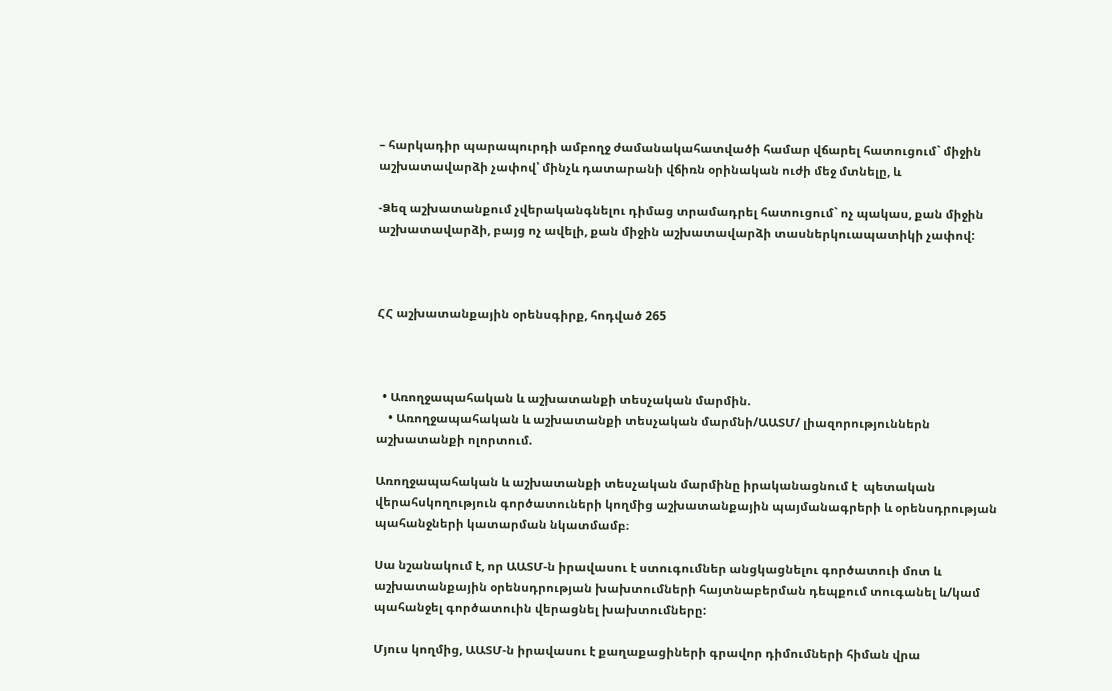– հարկադիր պարապուրդի ամբողջ ժամանակահատվածի համար վճարել հատուցում` միջին աշխատավարձի չափով՝ մինչև դատարանի վճիռն օրինական ուժի մեջ մտնելը, և

-Ձեզ աշխատանքում չվերականգնելու դիմաց տրամադրել հատուցում` ոչ պակաս, քան միջին աշխատավարձի, բայց ոչ ավելի, քան միջին աշխատավարձի տասներկուապատիկի չափով:



ՀՀ աշխատանքային օրենսգիրք, հոդված 265



  • Առողջապահական և աշխատանքի տեսչական մարմին.
    • Առողջապահական և աշխատանքի տեսչական մարմնի/ԱԱՏՄ/ լիազորություններն աշխատանքի ոլորտում.

Առողջապահական և աշխատանքի տեսչական մարմինը իրականացնում է  պետական վերահսկողություն գործատուների կողմից աշխատանքային պայմանագրերի և օրենսդրության պահանջների կատարման նկատմամբ։

Սա նշանակում է, որ ԱԱՏՄ-ն իրավասու է ստուգումներ անցկացնելու գործատուի մոտ և աշխատանքային օրենսդրության խախտումների հայտնաբերման դեպքում տուգանել և/կամ պահանջել գործատուին վերացնել խախտումները:

Մյուս կողմից, ԱԱՏՄ-ն իրավասու է քաղաքացիների գրավոր դիմումների հիման վրա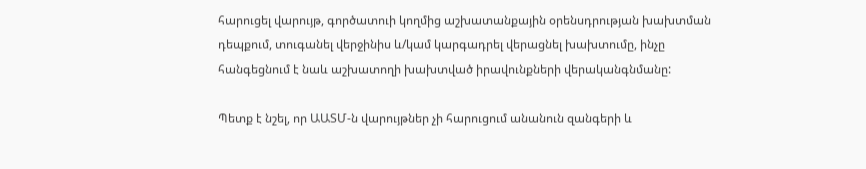հարուցել վարույթ, գործատուի կողմից աշխատանքային օրենսդրության խախտման դեպքում, տուգանել վերջինիս և/կամ կարգադրել վերացնել խախտումը, ինչը հանգեցնում է նաև աշխատողի խախտված իրավունքների վերականգնմանը:

Պետք է նշել, որ ԱԱՏՄ-ն վարույթներ չի հարուցում անանուն զանգերի և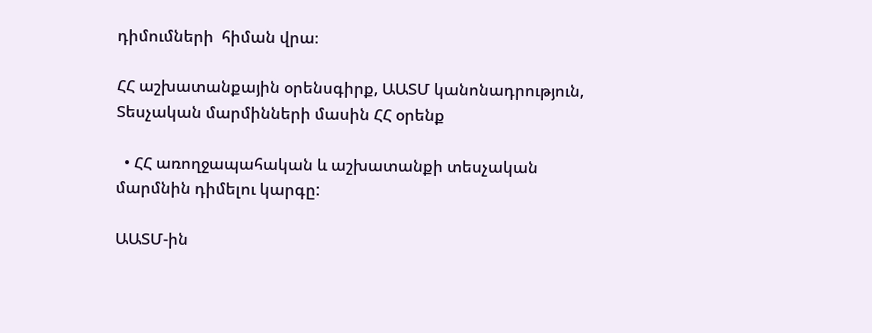դիմումների  հիման վրա։

ՀՀ աշխատանքային օրենսգիրք, ԱԱՏՄ կանոնադրություն, Տեսչական մարմինների մասին ՀՀ օրենք

  • ՀՀ առողջապահական և աշխատանքի տեսչական մարմնին դիմելու կարգը:

ԱԱՏՄ-ին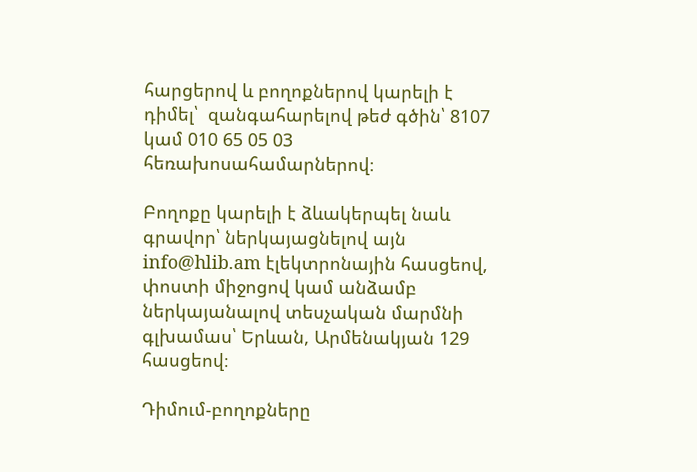հարցերով և բողոքներով կարելի է դիմել՝  զանգահարելով թեժ գծին՝ 8107 կամ 010 65 05 03 հեռախոսահամարներով։

Բողոքը կարելի է ձևակերպել նաև գրավոր՝ ներկայացնելով այն info@hlib.am էլեկտրոնային հասցեով, փոստի միջոցով կամ անձամբ ներկայանալով տեսչական մարմնի գլխամաս՝ Երևան, Արմենակյան 129 հասցեով։

Դիմում-բողոքները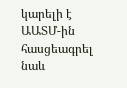կարելի է ԱԱՏՄ-ին հասցեագրել նաև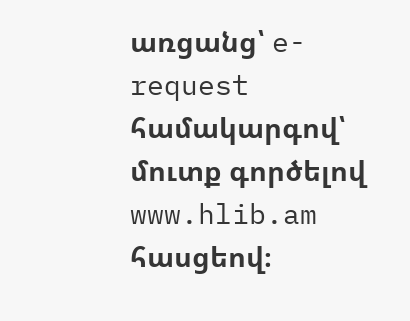առցանց՝ e-request համակարգով՝ մուտք գործելով www.hlib.am  հասցեով։